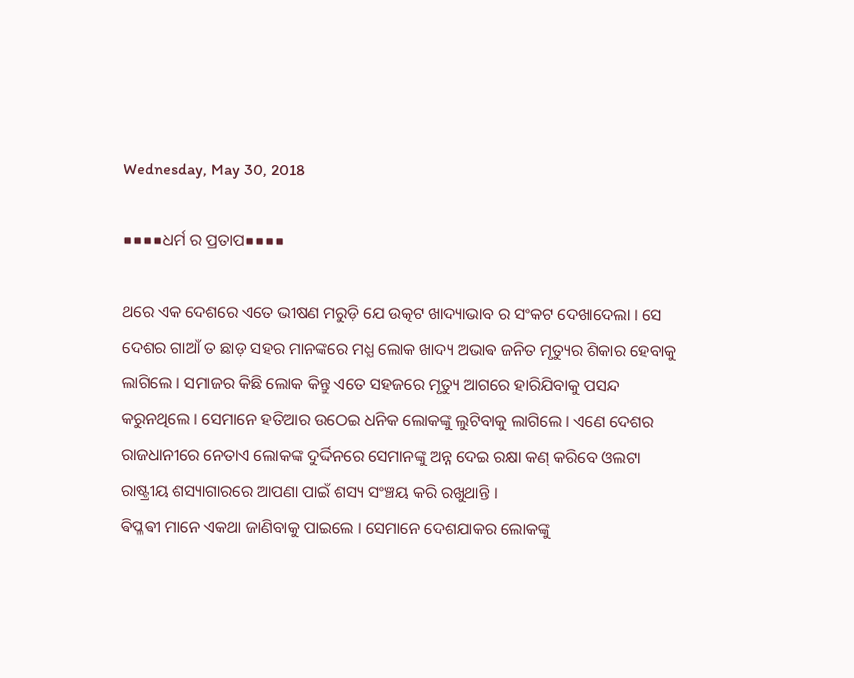Wednesday, May 30, 2018

■■■■ଧର୍ମ ର ପ୍ରତାପ■■■■

ଥରେ ଏକ ଦେଶରେ ଏତେ ଭୀଷଣ ମରୁଡ଼ି ଯେ ଉତ୍କଟ ଖାଦ୍ୟାଭାବ ର ସଂକଟ ଦେଖାଦେଲା । ସେ ଦେଶର ଗାଆଁ ତ ଛାଡ଼ ସହର ମାନଙ୍କରେ ମଧ୍ଯ ଲୋକ ଖାଦ୍ୟ ଅଭାଵ ଜନିତ ମୃତ୍ୟୁର ଶିକାର ହେବାକୁ ଲାଗିଲେ । ସମାଜର କିଛି ଲୋକ କିନ୍ତୁ ଏତେ ସହଜରେ ମୃତ୍ୟୁ ଆଗରେ ହାରିଯିବାକୁ ପସନ୍ଦ କରୁନଥିଲେ । ସେମାନେ ହତିଆର ଉଠେଇ ଧନିକ ଲୋକଙ୍କୁ ଲୁଟିବାକୁ ଲାଗିଲେ । ଏଣେ ଦେଶର ରାଜଧାନୀରେ ନେତାଏ ଲୋକଙ୍କ ଦୁର୍ଦ୍ଦିନରେ ସେମାନଙ୍କୁ ଅନ୍ନ ଦେଇ ରକ୍ଷା କଣ୍ କରିବେ ଓଲଟା ରାଷ୍ଟ୍ରୀୟ ଶସ୍ୟାଗାରରେ ଆପଣା ପାଇଁ ଶସ୍ୟ ସଂଞ୍ଚୟ କରି ରଖୁଥାନ୍ତି ।
ଵିପ୍ଳଵୀ ମାନେ ଏକଥା ଜାଣିବାକୁ ପାଇଲେ । ସେମାନେ ଦେଶଯାକର ଲୋକଙ୍କୁ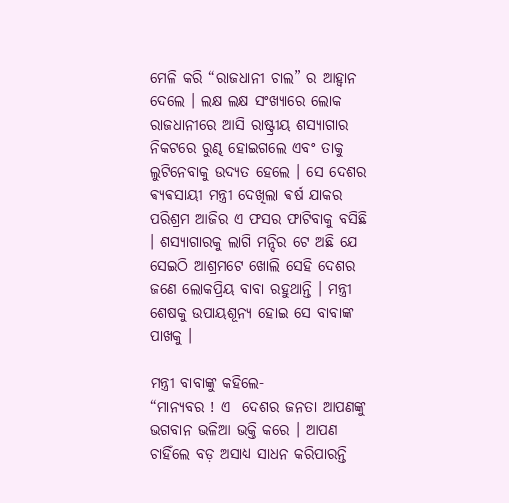ମେଳି କରି “ରାଜଧାନୀ ଚାଲ” ର ଆହ୍ଵାନ ଦେଲେ । ଲକ୍ଷ ଲକ୍ଷ ସଂଖ୍ୟାରେ ଲୋକ ରାଜଧାନୀରେ ଆସି ରାଷ୍ଟ୍ରୀୟ ଶସ୍ୟାଗାର ନିକଟରେ ରୁଣ୍ଢ ହୋଇଗଲେ ଏବଂ ତାକୁ ଲୁଟିନେବାକୁ ଉଦ୍ୟତ ହେଲେ । ସେ ଦେଶର ଵ୍ୟଵସାୟୀ ମନ୍ତ୍ରୀ ଦେଖିଲା ଵର୍ଷ ଯାକର ପରିଶ୍ରମ ଆଜିର ଏ ଫସର ଫାଟିବାକୁ ବସିଛି । ଶସ୍ୟାଗାରକୁ ଲାଗି ମନ୍ଦିର ଟେ ଅଛି ଯେ ସେଇଠି ଆଶ୍ରମଟେ ଖୋଲି ସେହି ଦେଶର ଜଣେ ଲୋକପ୍ରିୟ ବାବା ରହୁଥାନ୍ତି । ମନ୍ତ୍ରୀ ଶେଷକୁ ଉପାୟଶୂନ୍ୟ ହୋଇ ସେ ବାବାଙ୍କ ପାଖକୁ ।

ମନ୍ତ୍ରୀ ବାବାଙ୍କୁ କହିଲେ-
“ମାନ୍ୟବର ! ଏ  ଦେଶର ଜନତା ଆପଣଙ୍କୁ ଭଗବାନ ଭଳିଆ ଭକ୍ତି କରେ । ଆପଣ ଚାହିଁଲେ ବଡ଼ ଅସାଧ୍ଯ ସାଧନ କରିପାରନ୍ତି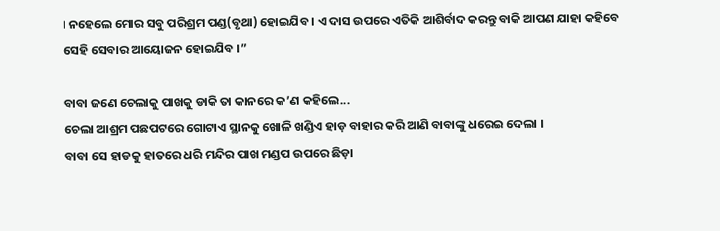। ନହେଲେ ମୋର ସବୁ ପରିଶ୍ରମ ପଣ୍ଡ(ବୃଥା) ହୋଇଯିବ । ଏ ଦାସ ଉପରେ ଏତିକି ଆଶିର୍ବାଦ କରନ୍ତୁ ବାକି ଆପଣ ଯାହା କହିବେ ସେହି ସେବାର ଆୟୋଜନ ହୋଇଯିବ ।”

ବାବା ଜଣେ ଚେଲାକୁ ପାଖକୁ ଡାକି ତା କାନରେ କ’ଣ କହିଲେ...
ଚେଲା ଆଶ୍ରମ ପଛପଟରେ ଗୋଟାଏ ସ୍ଥାନକୁ ଖୋଳି ଖଣ୍ଡିଏ ହାଡ଼ ବାହାର କରି ଆଣି ବାବାଙ୍କୁ ଧରେଇ ଦେଲା ।
ବାବା ସେ ହାଡକୁ ହାତରେ ଧରି ମନ୍ଦିର ପାଖ ମଣ୍ଡପ ଉପରେ ଛିଡ଼ା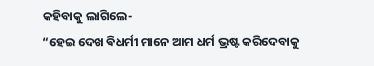କହିବାକୁ ଲାଗିଲେ-
“ହେଇ ଦେଖ ଵିଧର୍ମୀ ମାନେ ଆମ ଧର୍ମ ଭ୍ରଷ୍ଟ କରିଦେବାକୁ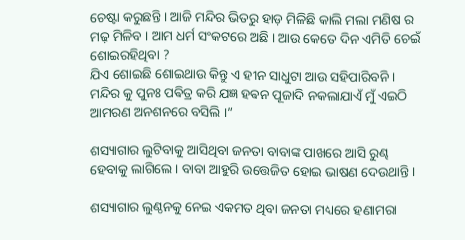ଚେଷ୍ଟା କରୁଛନ୍ତି । ଆଜି ମନ୍ଦିର ଭିତରୁ ହାଡ଼ ମିଳିଛି କାଲି ମଲା ମଣିଷ ର ମଢ଼ ମିଳିବ । ଆମ ଧର୍ମ ସଂକଟରେ ଅଛି । ଆଉ କେତେ ଦିନ ଏମିତି ଚେଇଁ ଶୋଇରହିଥିବା ?
ଯିଏ ଶୋଇଛି ଶୋଇଥାଉ କିନ୍ତୁ ଏ ହୀନ ସାଧୁଟା ଆଉ ସହିପାରିବନି । ମନ୍ଦିର କୁ ପୁନଃ ପଵିତ୍ର କରି ଯଜ୍ଞ ହଵନ ପୂଜାଦି ନକଲାଯାଏଁ ମୁଁ ଏଇଠି ଆମରଣ ଅନଶନରେ ବସିଲି ।”

ଶସ୍ୟାଗାର ଲୁଟିବାକୁ ଆସିଥିବା ଜନତା ବାବାଙ୍କ ପାଖରେ ଆସି ରୁଣ୍ଢ ହେବାକୁ ଲାଗିଲେ । ବାବା ଆହୁରି ଉତ୍ତେଜିତ ହୋଇ ଭାଷଣ ଦେଉଥାନ୍ତି ।

ଶସ୍ୟାଗାର ଲୁଣ୍ଠନକୁ ନେଇ ଏକମତ ଥିବା ଜନତା ମଧ୍ୟରେ ହଣାମରା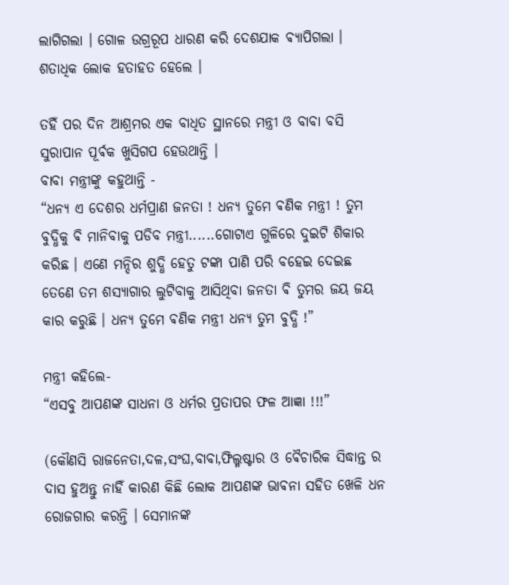ଲାଗିଗଲା । ଗୋଳ ଉଗ୍ରରୂପ ଧାରଣ କରି ଦେଶଯାକ ଵ୍ୟାପିଗଲା । ଶତାଧିକ ଲୋକ ହତାହତ ହେଲେ ।

ତହିଁ ପର ଦିନ ଆଶ୍ରମର ଏକ ବାଧିତ ସ୍ଥାନରେ ମନ୍ତ୍ରୀ ଓ ବାବା ବସି ସୁରାପାନ ପୂର୍ଵକ ଖୁସିଗପ ହେଉଥାନ୍ତି ।
ବାବା ମନ୍ତ୍ରୀଙ୍କୁ କହୁଥାନ୍ତି -
“ଧନ୍ୟ ଏ ଦେଶର ଧର୍ମପ୍ରାଣ ଜନତା ! ଧନ୍ୟ ତୁମେ ଵଣିକ ମନ୍ତ୍ରୀ ! ତୁମ ବୁଦ୍ଧିକୁ ଵି ମାନିବାକୁ ପଡିବ ମନ୍ତ୍ରୀ......ଗୋଟାଏ ଗୁଳିରେ ଦୁଇଟି ଶିକାର କରିଛ । ଏଣେ ମନ୍ଦିର ଶୁଦ୍ଧି ହେତୁ ଟଙ୍କା ପାଣି ପରି ବହେଇ ଦେଇଛ ତେଣେ ତମ ଶସ୍ୟାଗାର ଲୁଟିବାକୁ ଆସିଥିବା ଜନତା ଵି ତୁମର ଜୟ ଜୟ କାର କରୁଛି । ଧନ୍ୟ ତୁମେ ଵଣିକ ମନ୍ତ୍ରୀ ଧନ୍ୟ ତୁମ ବୁଦ୍ଧି !”

ମନ୍ତ୍ରୀ କହିଲେ-
“ଏସବୁ ଆପଣଙ୍କ ସାଧନା ଓ ଧର୍ମର ପ୍ରତାପର ଫଳ ଆଜ୍ଞା !!!”

(କୌଣସି ରାଜନେତା,ଦଳ,ସଂଘ,ବାବା,ଫିଲ୍ମଷ୍ଟାର ଓ ଵୈଚାରିକ ସିଦ୍ଧାନ୍ତ ର ଦାସ ହୁଅନ୍ତୁ ନାହିଁ କାରଣ କିଛି ଲୋକ ଆପଣଙ୍କ ଭାଵନା ସହିତ ଖେଳି ଧନ ରୋଜଗାର କରନ୍ତି । ସେମାନଙ୍କ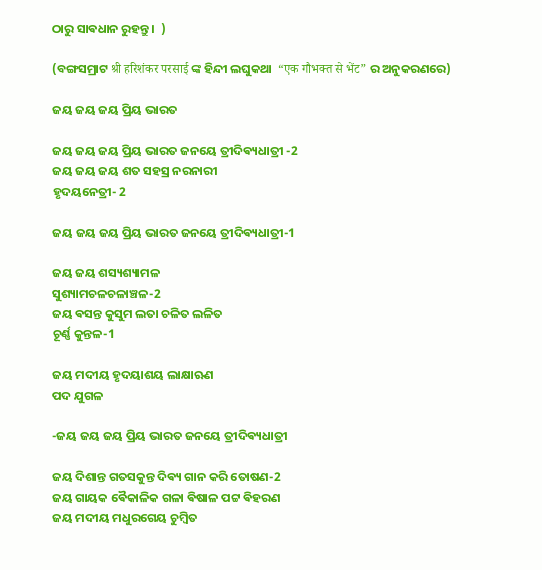ଠାରୁ ସାଵଧାନ ରୁହନ୍ତୁ ।  )

(ବଙ୍ଗସମ୍ରାଟ श्री हरिशंकर परसाई ଙ୍କ ହିନ୍ଦୀ ଲଘୁକଥା  “एक गौभक्त से भेंट” ର ଅନୁକରଣରେ)

ଜୟ ଜୟ ଜୟ ପ୍ରିୟ ଭାରତ

ଜୟ ଜୟ ଜୟ ପ୍ରିୟ ଭାରତ ଜନୟେ ତ୍ରୀଦିଵ୍ୟଧାତ୍ରୀ -2
ଜୟ ଜୟ ଜୟ ଶତ ସହସ୍ର ନରନାରୀ
ହୃଦୟନେତ୍ରୀ- 2

ଜୟ ଜୟ ଜୟ ପ୍ରିୟ ଭାରତ ଜନୟେ ତ୍ରୀଦିଵ୍ୟଧାତ୍ରୀ-1

ଜୟ ଜୟ ଶସ୍ୟଶ୍ୟାମଳ
ସୁଶ୍ୟାମଚଳଚଳାଞ୍ଚଳ-2
ଜୟ ଵସନ୍ତ କୁସୁମ ଲତା ଚଳିତ ଲଳିତ
ଚୂର୍ଣ୍ଣ କୁନ୍ତଳ-1

ଜୟ ମଦୀୟ ହୃଦୟାଶୟ ଲାକ୍ଷାଋଣ
ପଦ ଯୁଗଳ

-ଜୟ ଜୟ ଜୟ ପ୍ରିୟ ଭାରତ ଜନୟେ ତ୍ରୀଦିଵ୍ୟଧାତ୍ରୀ

ଜୟ ଦିଶାନ୍ତ ଗତସକୁନ୍ତ ଦିଵ୍ୟ ଗାନ କରି ତୋଷଣ-2
ଜୟ ଗାୟକ ଵୈକାଳିକ ଗଳା ଵିଷାଳ ପଟ୍ଟ ଵିହରଣ
ଜୟ ମଦୀୟ ମଧୁରଗେୟ ଚୁମ୍ଵିତ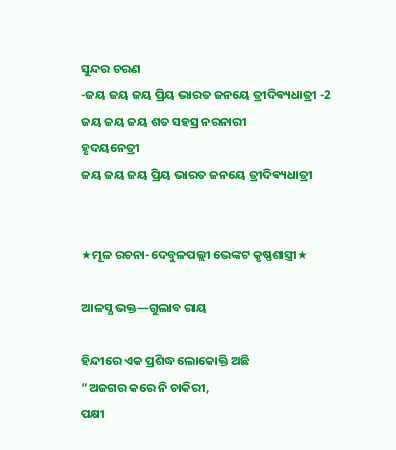ସୁନ୍ଦର ଚରଣ
-ଜୟ ଜୟ ଜୟ ପ୍ରିୟ ଭାରତ ଜନୟେ ତ୍ରୀଦିଵ୍ୟଧାତ୍ରୀ -2
ଜୟ ଜୟ ଜୟ ଶତ ସହସ୍ର ନରନାରୀ
ହୃଦୟନେତ୍ରୀ
ଜୟ ଜୟ ଜୟ ପ୍ରିୟ ଭାରତ ଜନୟେ ତ୍ରୀଦିଵ୍ୟଧାତ୍ରୀ


★ମୂଳ ରଚନା-ଦେବୁଳପଲ୍ଲୀ ଭେଙ୍କଟ କୃଷ୍ଣଶାସ୍ତ୍ରୀ★

ଆଳସ୍ଯ ଭକ୍ତ—ଗୁଲାବ ରାୟ

ହିନ୍ଦୀରେ ଏକ ପ୍ରଶିଦ୍ଧ ଲୋକୋକ୍ତି ଅଛି
“ଅଜଗର କରେ ନି ଚାକିରୀ,
ପକ୍ଷୀ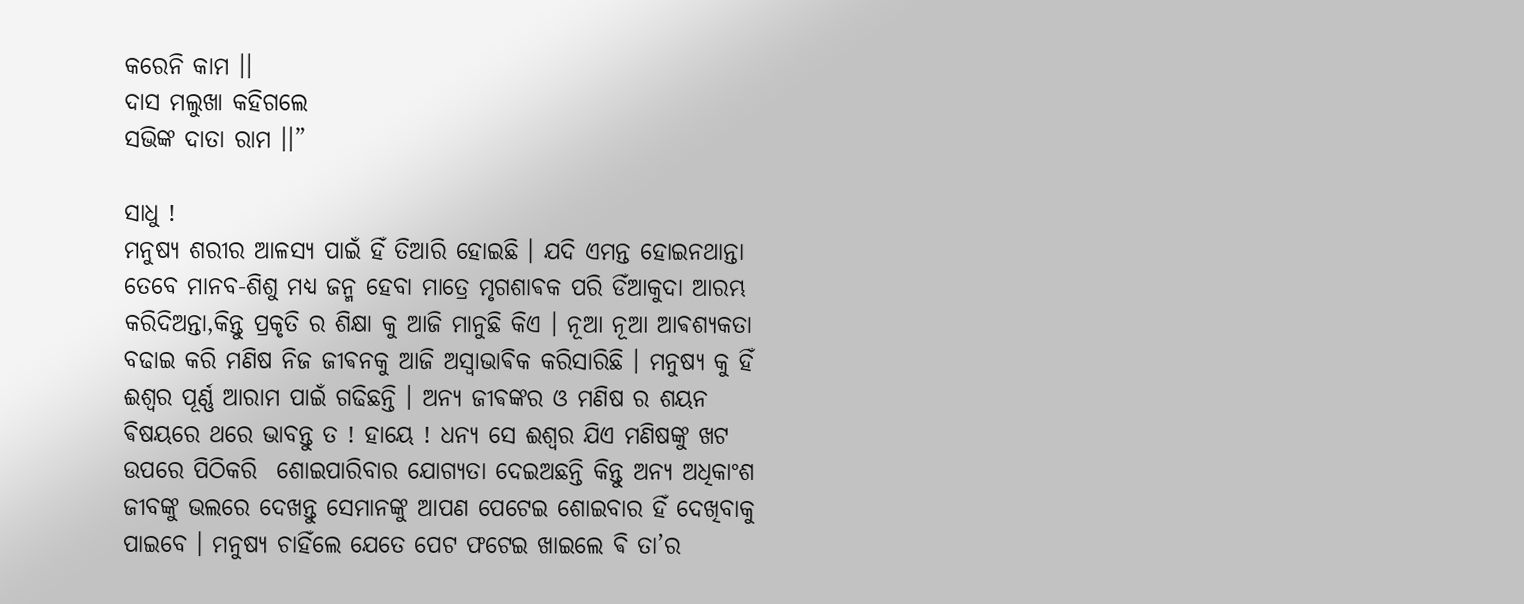କରେନି କାମ ।।
ଦାସ ମଲୁଖା କହିଗଲେ
ସଭିଙ୍କ ଦାତା ରାମ ।।”

ସାଧୁ !
ମନୁଷ୍ୟ ଶରୀର ଆଳସ୍ୟ ପାଇଁ ହିଁ ତିଆରି ହୋଇଛି । ଯଦି ଏମନ୍ତ ହୋଇନଥାନ୍ତା ତେବେ ମାନବ-ଶିଶୁ ମଧ୍ଯ ଜନ୍ମ ହେବା ମାତ୍ରେ ମୃଗଶାଵକ ପରି ଡିଁଆକୁଦା ଆରମ୍ଭ କରିଦିଅନ୍ତା,କିନ୍ତୁ ପ୍ରକୃତି ର ଶିକ୍ଷା କୁ ଆଜି ମାନୁଛି କିଏ । ନୂଆ ନୂଆ ଆଵଶ୍ୟକତା ବଢାଇ କରି ମଣିଷ ନିଜ ଜୀଵନକୁ ଆଜି ଅସ୍ଵାଭାଵିକ କରିସାରିଛି । ମନୁଷ୍ୟ କୁ ହିଁ ଈଶ୍ଵର ପୂର୍ଣ୍ଣ ଆରାମ ପାଇଁ ଗଢିଛନ୍ତି । ଅନ୍ୟ ଜୀଵଙ୍କର ଓ ମଣିଷ ର ଶୟନ ଵିଷୟରେ ଥରେ ଭାବନ୍ତୁ ତ ! ହାୟେ ! ଧନ୍ୟ ସେ ଈଶ୍ୱର ଯିଏ ମଣିଷଙ୍କୁ ଖଟ ଉପରେ ପିଠିକରି  ଶୋଇପାରିବାର ଯୋଗ୍ୟତା ଦେଇଅଛନ୍ତି କିନ୍ତୁ ଅନ୍ୟ ଅଧିକାଂଶ ଜୀବଙ୍କୁ ଭଲରେ ଦେଖନ୍ତୁ ସେମାନଙ୍କୁ ଆପଣ ପେଟେଇ ଶୋଇବାର ହିଁ ଦେଖିବାକୁ ପାଇବେ । ମନୁଷ୍ୟ ଚାହିଁଲେ ଯେତେ ପେଟ ଫଟେଇ ଖାଇଲେ ଵି ତା’ର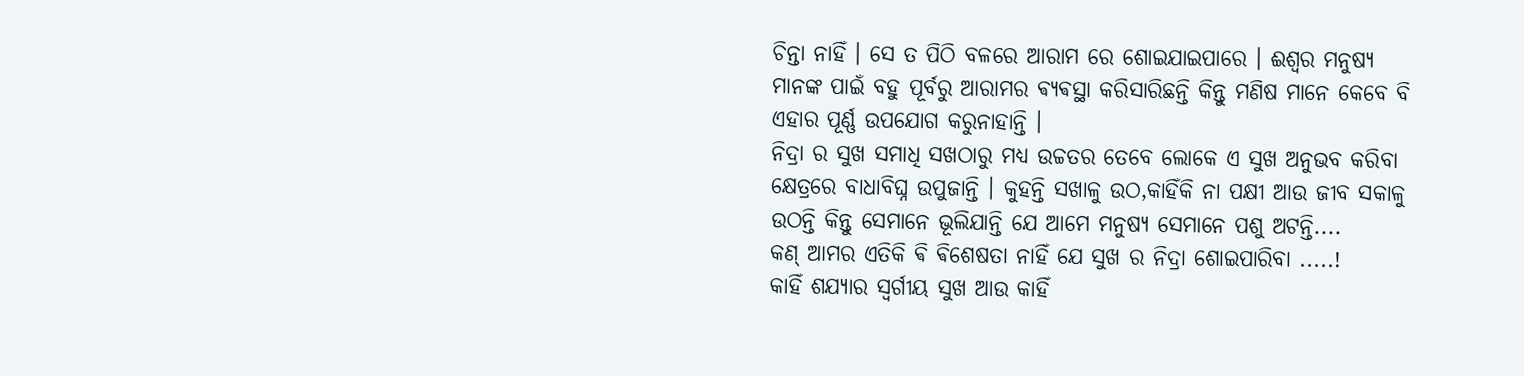ଚିନ୍ତା ନାହିଁ । ସେ ତ ପିଠି ବଳରେ ଆରାମ ରେ ଶୋଇଯାଇପାରେ । ଈଶ୍ୱର ମନୁଷ୍ୟ ମାନଙ୍କ ପାଇଁ ବହୁ ପୂର୍ବରୁ ଆରାମର ଵ୍ୟଵସ୍ଥା କରିସାରିଛନ୍ତି କିନ୍ତୁ ମଣିଷ ମାନେ କେବେ ବି ଏହାର ପୂର୍ଣ୍ଣ ଉପଯୋଗ କରୁନାହାନ୍ତି ।
ନିଦ୍ରା ର ସୁଖ ସମାଧି ସଖଠାରୁ ମଧ୍ଯ ଉଚ୍ଚତର ତେବେ ଲୋକେ ଏ ସୁଖ ଅନୁଭବ କରିବା କ୍ଷେତ୍ରରେ ବାଧାବିଘ୍ନ ଉପୁଜାନ୍ତି । କୁହନ୍ତି ସଖାଳୁ ଉଠ,କାହିଁକି ନା ପକ୍ଷୀ ଆଉ ଜୀବ ସକାଳୁ ଉଠନ୍ତି କିନ୍ତୁ ସେମାନେ ଭୂଲିଯାନ୍ତି ଯେ ଆମେ ମନୁଷ୍ୟ ସେମାନେ ପଶୁ ଅଟନ୍ତି....
କଣ୍ ଆମର ଏତିକି ଵି ଵିଶେଷତା ନାହିଁ ଯେ ସୁଖ ର ନିଦ୍ରା ଶୋଇପାରିବା .....!
କାହିଁ ଶଯ୍ୟାର ସ୍ଵର୍ଗୀୟ ସୁଖ ଆଉ କାହିଁ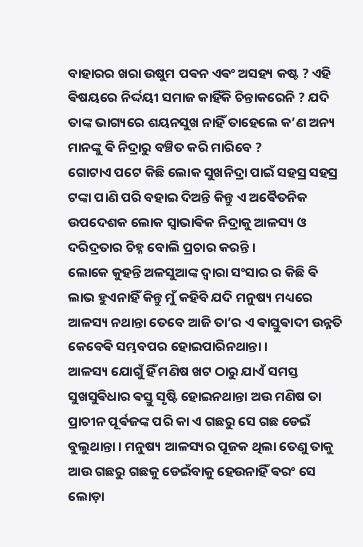ବାହାରର ଖରା ଉଷୁମ ପଵନ ଏଵଂ ଅସହ୍ୟ କଷ୍ଟ ? ଏହି ଵିଷୟରେ ନିର୍ଦ୍ଦୟୀ ସମାଜ କାହିଁକି ଚିନ୍ତାକରେନି ? ଯଦି ତାଙ୍କ ଭାଗ୍ୟରେ ଶୟନସୁଖ ନାହିଁ ତାହେଲେ କ’ଣ ଅନ୍ୟ ମାନଙ୍କୁ ଵି ନିଦ୍ରାରୁ ବଞ୍ଚିତ କରି ମାରିବେ ?
ଗୋଟାଏ ପଟେ କିଛି ଲୋକ ସୁଖନିଦ୍ରା ପାଇଁ ସହସ୍ର ସହସ୍ର ଟଙ୍କା ପାଣି ପରି ବହାଇ ଦିଅନ୍ତି କିନ୍ତୁ ଏ ଅଵୈତନିକ ଉପଦେଶକ ଲୋକ ସ୍ଵାଭାଵିକ ନିଦ୍ରାକୁ ଆଳସ୍ୟ ଓ ଦରିଦ୍ରତାର ଚିହ୍ନ ବୋଲି ପ୍ରଚାର କରନ୍ତି ।
ଲୋକେ କୁହନ୍ତି ଅଳସୁଆଙ୍କ ଦ୍ଵାରା ସଂସାର ର କିଛି ଵି ଲାଭ ହୁଏନାହିଁ କିନ୍ତୁ ମୁଁ କହିବି ଯଦି ମନୁଷ୍ୟ ମଧ୍ୟରେ ଆଳସ୍ୟ ନଥାନ୍ତା ତେବେ ଆଜି ତା’ର ଏ ଵାସ୍ତୁଵାଦୀ ଉନ୍ନତି କେବେଵି ସମ୍ଭବପର ହୋଇପାରିନଥାନ୍ତା ।
ଆଳସ୍ୟ ଯୋଗୁଁ ହିଁ ମଣିଷ ଖଟ ଠାରୁ ଯାଏଁ ସମସ୍ତ ସୁଖସୁଵିଧାର ଵସ୍ତୁ ସୃଷ୍ଟି ହୋଇନଥାନ୍ତା ଅଉ ମଣିଷ ତା ପ୍ରାଚୀନ ପୂର୍ଵଜଙ୍କ ପରି କା ଏ ଗଛରୁ ସେ ଗଛ ଡେଇଁ ବୁଲୁଥାନ୍ତା । ମନୁଷ୍ୟ ଆଳସ୍ୟର ପୂଜକ ଥିଲା ତେଣୁ ତାକୁ ଆଉ ଗଛରୁ ଗଛକୁ ଡେଇଁବାକୁ ହେଉନାହିଁ ଵରଂ ସେ ଲୋଡ଼ା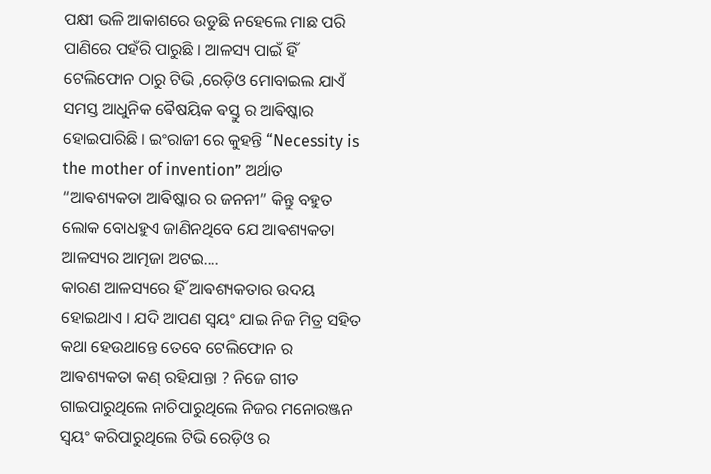ପକ୍ଷୀ ଭଳି ଆକାଶରେ ଉଡୁଛି ନହେଲେ ମାଛ ପରି ପାଣିରେ ପହଁରି ପାରୁଛି । ଆଳସ୍ୟ ପାଇଁ ହିଁ ଟେଲିଫୋନ ଠାରୁ ଟିଭି ,ରେଡ଼ିଓ ମୋବାଇଲ ଯାଏଁ ସମସ୍ତ ଆଧୁନିକ ଵୈଷୟିକ ଵସ୍ତୁ ର ଆଵିଷ୍କାର ହୋଇପାରିଛି । ଇଂରାଜୀ ରେ କୁହନ୍ତି “Necessity is the mother of invention” ଅର୍ଥାତ “ଆଵଶ୍ୟକତା ଆଵିଷ୍କାର ର ଜନନୀ” କିନ୍ତୁ ବହୁତ ଲୋକ ବୋଧହୁଏ ଜାଣିନଥିବେ ଯେ ଆଵଶ୍ୟକତା ଆଳସ୍ୟର ଆତ୍ମଜା ଅଟଇ....
କାରଣ ଆଳସ୍ୟରେ ହିଁ ଆଵଶ୍ୟକତାର ଉଦୟ ହୋଇଥାଏ । ଯଦି ଆପଣ ସ୍ଵୟଂ ଯାଇ ନିଜ ମିତ୍ର ସହିତ କଥା ହେଉଥାନ୍ତେ ତେବେ ଟେଲିଫୋନ ର ଆଵଶ୍ୟକତା କଣ୍ ରହିଯାନ୍ତା ? ନିଜେ ଗୀତ ଗାଇପାରୁଥିଲେ ନାଚିପାରୁଥିଲେ ନିଜର ମନୋରଞ୍ଜନ ସ୍ଵୟଂ କରିପାରୁଥିଲେ ଟିଭି ରେଡ଼ିଓ ର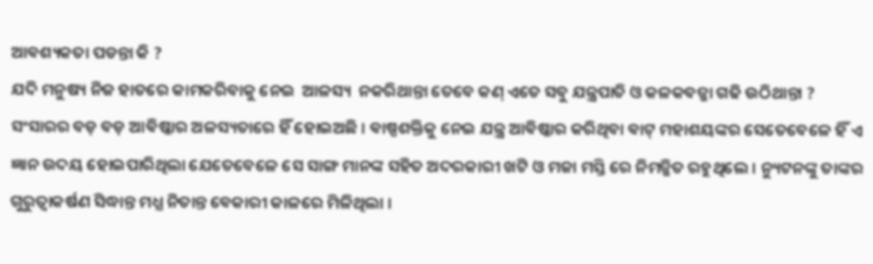ଆଵଶ୍ୟକତା ପଡନ୍ତା କି ?
ଯଦି ମନୁଷ୍ୟ ନିଜ ହାତରେ କାମକରିବାକୁ ନେଇ  ଆଳସ୍ୟ  ନକରିଥାନ୍ତା ତେବେ କଣ୍ ଏତେ ସବୁ ଯନ୍ତ୍ରପାତି ଓ କଳକବଜ୍ଜା ଗଢି ଉଠିଥାନ୍ତା ?
ସଂସାରର ବଡ଼ ବଡ଼ ଆଵିଷ୍କାର ଅଳସ୍ୟତାରେ ହିଁ ହୋଇଅଛି । ଵାଷ୍ପଶକ୍ତିକୁ ନେଇ ଯନ୍ତ୍ର ଆଵିଷ୍କାର କରିଥିବା ଵାଟ୍ ମହାଶୟଙ୍କର ସେତେବେଳେ ହିଁ ଏ ଜ୍ଞାନ ଉଦୟ ହୋଇପାରିଥିଲା ଯେତେବେଳେ ସେ ସାଙ୍ଗ ମାନଙ୍କ ସହିତ ଅଦରକାରୀ ଖଟି ଓ ମଜା ମସ୍ତି ରେ ନିମଜ୍ଜିତ ରହୁଥିଲେ । ନ୍ୟୁଟନଙ୍କୁ ତାଙ୍କର ଗୁରୁତ୍ଵାକର୍ଷଣ ସିଦ୍ଧାନ୍ତ ମଧ୍ଯ ନିତାନ୍ତ ଵେକାରୀ କାଳରେ ମିଳିଥିଲା ।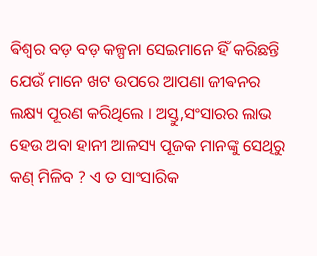ଵିଶ୍ଵର ବଡ଼ ବଡ଼ କଳ୍ପନା ସେଇମାନେ ହିଁ କରିଛନ୍ତି ଯେଉଁ ମାନେ ଖଟ ଉପରେ ଆପଣା ଜୀଵନର ଲକ୍ଷ୍ୟ ପୂରଣ କରିଥିଲେ । ଅସ୍ତୁ,ସଂସାରର ଲାଭ ହେଉ ଅବା ହାନୀ ଆଳସ୍ୟ ପୂଜକ ମାନଙ୍କୁ ସେଥିରୁ କଣ୍ ମିଳିବ ? ଏ ତ ସାଂସାରିକ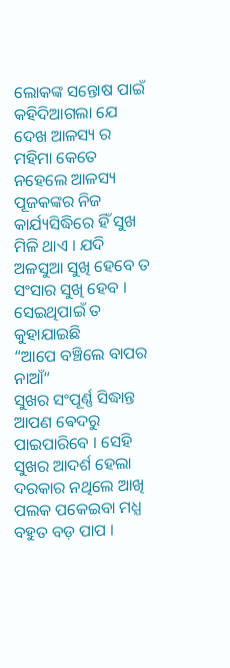ଲୋକଙ୍କ ସନ୍ତୋଷ ପାଇଁ କହିଦିଆଗଲା ଯେ ଦେଖ ଆଳସ୍ୟ ର ମହିମା କେତେ ନହେଲେ ଆଳସ୍ୟ ପୂଜକଙ୍କର ନିଜ କାର୍ଯ୍ୟସିଦ୍ଧିରେ ହିଁ ସୁଖ ମିଳି ଥାଏ । ଯଦି ଅଳସୁଆ ସୁଖି ହେବେ ତ ସଂସାର ସୁଖି ହେବ । ସେଇଥିପାଇଁ ତ କୁହାଯାଇଛି
“ଆପେ ବଞ୍ଚିଲେ ବାପର ନାଆଁ”
ସୁଖର ସଂପୂର୍ଣ୍ଣ ସିଦ୍ଧାନ୍ତ ଆପଣ ଵେଦରୁ ପାଇପାରିବେ । ସେହି ସୁଖର ଆଦର୍ଶ ହେଲା ଦରକାର ନଥିଲେ ଆଖି ପଲକ ପକେଇବା ମଧ୍ଯ ବହୁତ ବଡ଼ ପାପ ।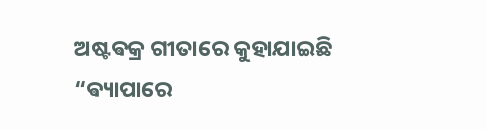ଅଷ୍ଟଵକ୍ର ଗୀତାରେ କୁହାଯାଇଛି
“ଵ୍ୟାପାରେ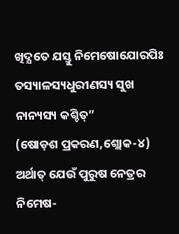ଖିଦ୍ଯତେ ଯସ୍ତୁ ନିମେଷୋଯୋରପିଃ
ତସ୍ୟାଳସ୍ୟଧୁରୀଣସ୍ୟ ସୁଖ ନାନ୍ୟସ୍ୟ କଶ୍ଚିତ୍”
(ଷୋଡ଼ଶ ପ୍ରକରଣ,ଶ୍ଲୋକ-୪)
ଅର୍ଥାତ୍ ଯେଉଁ ପୁରୁଷ ନେତ୍ରର ନିମେଷ-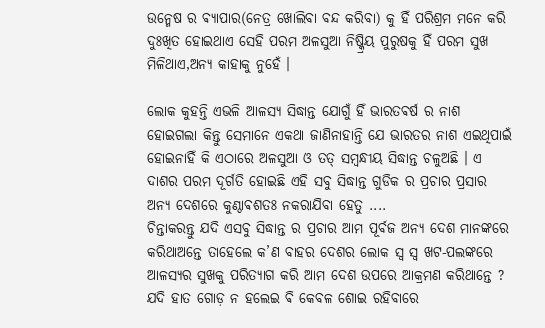ଉନ୍ମେଷ ର ଵ୍ୟାପାର(ନେତ୍ର ଖୋଲିବା ବନ୍ଦ କରିବା) କୁ ହିଁ ପରିଶ୍ରମ ମନେ କରି ଦୁଃଖିତ ହୋଇଥାଏ ସେହି ପରମ ଅଳସୁଆ ନିଷ୍କ୍ରିୟ ପୁରୁଷକୁ ହିଁ ପରମ ସୁଖ ମିଳିଥାଏ,ଅନ୍ୟ କାହାକୁ ନୁହେଁ ।

ଲୋକ କୁହନ୍ତି ଏଭଳି ଆଳସ୍ୟ ସିଦ୍ଧାନ୍ତ ଯୋଗୁଁ ହିଁ ଭାରତଵର୍ଷ ର ନାଶ ହୋଇଗଲା କିନ୍ତୁ ସେମାନେ ଏକଥା ଜାଣିନାହାନ୍ତି ଯେ ଭାରତର ନାଶ ଏଇଥିପାଇଁ ହୋଇନାହିଁ କି ଏଠାରେ ଅଳସୁଆ ଓ ତତ୍ ସମ୍ଵନ୍ଧୀୟ ସିଦ୍ଧାନ୍ତ ଚଳୁଅଛି । ଏ ଦାଶର ପରମ ଦୂର୍ଗତି ହୋଇଛି ଏହି ସବୁ ସିଦ୍ଧାନ୍ତ ଗୁଡିକ ର ପ୍ରଚାର ପ୍ରସାର ଅନ୍ୟ ଦେଶରେ କୁଣ୍ଠାଵଶତଃ ନକରାଯିବା ହେତୁ ....
ଚିନ୍ତାକରନ୍ତୁ ଯଦି ଏସବୁ ସିଦ୍ଧାନ୍ତ ର ପ୍ରଚାର ଆମ ପୂର୍ବଜ ଅନ୍ୟ ଦେଶ ମାନଙ୍କରେ କରିଥାଅନ୍ତେ ତାହେଲେ କ’ଣ ବାହର ଦେଶର ଲୋକ ସ୍ଵ ସ୍ଵ ଖଟ-ପଲଙ୍କରେ ଆଳସ୍ୟର ସୁଖକୁ ପରିତ୍ୟାଗ କରି ଆମ ଦେଶ ଉପରେ ଆକ୍ରମଣ କରିଥାନ୍ତେ ?
ଯଦି ହାତ ଗୋଡ଼ ନ ହଲେଇ ଵି କେବଳ ଶୋଇ ରହିବାରେ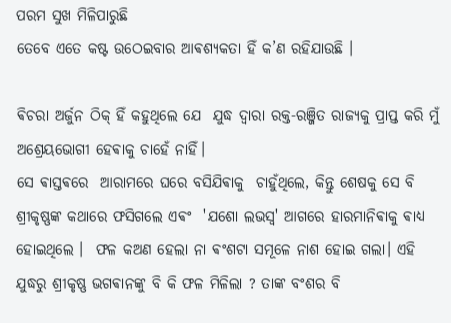ପରମ ସୁଖ ମିଳିପାରୁଛି
ତେବେ ଏତେ କଷ୍ଟ ଉଠେଇବାର ଆଵଶ୍ୟକତା ହିଁ କ’ଣ ରହିଯାଉଛି ।

ଵିଚରା ଅର୍ଜୁନ ଠିକ୍ ହିଁ କହୁଥିଲେ ଯେ  ଯୁଦ୍ଧ ଦ୍ଵାରା ରକ୍ତ-ରଞ୍ଜିତ ରାଜ୍ଯକୁ ପ୍ରାପ୍ତ କରି ମୁଁ ଅଶ୍ରେୟଭୋଗୀ ହେଵାକୁ ଚାହେଁ ନାହିଁ।
ସେ ଵାସ୍ତଵରେ  ଆରାମରେ ଘରେ ବସିଯିଵାକୁ  ଚାହୁଁଥିଲେ, କିନ୍ତୁ ଶେଷକୁ ସେ ବି ଶ୍ରୀକୃଷ୍ଣଙ୍କ କଥାରେ ଫସିଗଲେ ଏଵଂ  'ଯଶୋ ଲଭସ୍ଵ' ଆଗରେ ହାରମାନିଵାକୁ ଵାଧ୍ୟ ହୋଇଥିଲେ ।  ଫଳ କଅଣ ହେଲା ନା ଵଂଶଟା ସମୂଳେ ନାଶ ହୋଇ ଗଲା। ଏହି ଯୁଦ୍ଧରୁ ଶ୍ରୀକୃଷ୍ଣ ଭଗଵାନଙ୍କୁ ବି କି ଫଳ ମିଳିଲା ? ତାଙ୍କ ବଂଶର ବି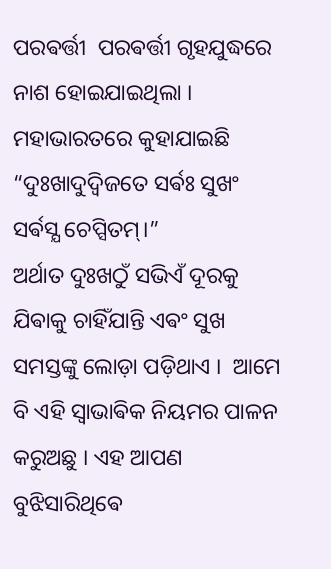ପରଵର୍ତ୍ତୀ  ପରଵର୍ତ୍ତୀ ଗୃହଯୁଦ୍ଧରେ ନାଶ ହୋଇଯାଇଥିଲା ।
ମହାଭାରତରେ କୁହାଯାଇଛି
“ଦୁଃଖାଦୁଦ୍ଵିଜତେ ସର୍ଵଃ ସୁଖଂ ସର୍ଵସ୍ଯ ଚେପ୍ସିତମ୍।”
ଅର୍ଥାତ ଦୁଃଖଠୁଁ ସଭିଏଁ ଦୂରକୁ ଯିଵାକୁ ଚାହିଁଯାନ୍ତି ଏଵଂ ସୁଖ ସମସ୍ତଙ୍କୁ ଲୋଡ଼ା ପଡ଼ିଥାଏ ।  ଆମେ ବି ଏହି ସ୍ଵାଭାଵିକ ନିୟମର ପାଳନ କରୁଅଛୁ । ଏହ ଆପଣ ବୁଝିସାରିଥିଵେ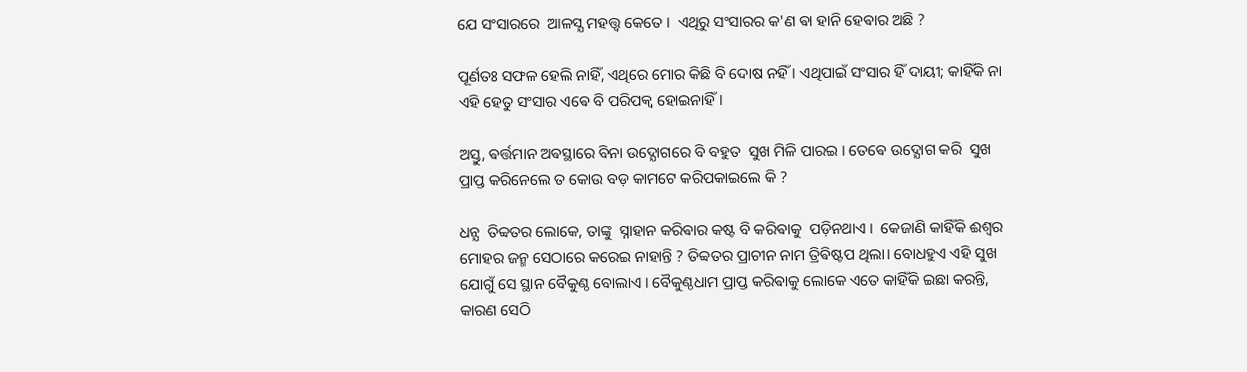ଯେ ସଂସାରରେ  ଆଳସ୍ଯ ମହତ୍ତ୍ଵ କେତେ ।  ଏଥିରୁ ସଂସାରର କ'ଣ ଵା ହାନି ହେଵାର ଅଛି ?

ପୂର୍ଣତଃ ସଫଳ ହେଲି ନାହିଁ, ଏଥିରେ ମୋର କିଛି ବି ଦୋଷ ନହିଁ । ଏଥିପାଇଁ ସଂସାର ହିଁ ଦାୟୀ; କାହିଁକି ନା ଏହି ହେତୁ ସଂସାର ଏଵେ ବି ପରିପକ୍ଵ ହୋଇନାହିଁ।

ଅସ୍ତୁ, ଵର୍ତ୍ତମାନ ଅଵସ୍ଥାରେ ବିନା ଉଦ୍ଯୋଗରେ ବି ବହୁତ  ସୁଖ ମିଳି ପାରଇ । ତେଵେ ଉଦ୍ଯୋଗ କରି  ସୁଖ ପ୍ରାପ୍ତ କରିନେଲେ ତ କୋଉ ବଡ଼ କାମଟେ କରିପକାଇଲେ କି ?

ଧନ୍ଯ  ତିବ୍ବତର ଲୋକେ, ତାଙ୍କୁ  ସ୍ନାହାନ କରିଵାର କଷ୍ଟ ବି କରିଵାକୁ  ପଡ଼ିନଥାଏ ।  କେଜାଣି କାହିଁକି ଈଶ୍ଵର ମୋହର ଜନ୍ମ ସେଠାରେ କରେଇ ନାହାନ୍ତି ? ତିବ୍ବତର ପ୍ରାଚୀନ ନାମ ତ୍ରିଵିଷ୍ଟପ ଥିଲା। ବୋଧହୁଏ ଏହି ସୁଖ ଯୋଗୁଁ ସେ ସ୍ଥାନ ବୈକୁଣ୍ଠ ବୋଲାଏ । ବୈକୁଣ୍ଠଧାମ ପ୍ରାପ୍ତ କରିଵାକୁ ଲୋକେ ଏତେ କାହିଁକି ଇଛା କରନ୍ତି, କାରଣ ସେଠି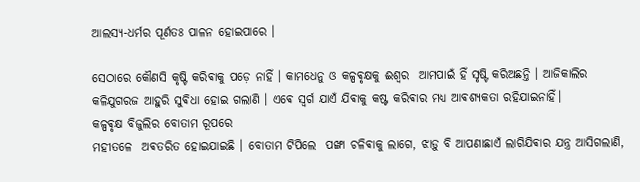ଆଲସ୍ଯ-ଧର୍ମର ପୂର୍ଣତଃ ପାଳନ ହୋଇପାରେ ।

ସେଠାରେ କୌଣସି କୃଷ୍ଟି କରିଵାକୁ ପଡ଼େ ନାହିଁ । କାମଧେନୁ ଓ କଳ୍ପଵୃକ୍ଷକୁ ଈଶ୍ଵର  ଆମପାଇଁ ହିଁ ସୃଷ୍ଟି କରିଅଛନ୍ତି । ଆଜିକାଲିର କଳିଯୁଗରଜ ଆହୁରି ସୁଵିଧା ହୋଇ ଗଲାଣି । ଏଵେ ସ୍ଵର୍ଗ ଯାଏଁ ଯିଵାକୁ କଷ୍ଟ କରିଵାର ମଧ୍ୟ ଆଵଶ୍ଯକତା ରହିଯାଇନାହିଁ।
କଳ୍ପଵୃକ୍ଷ ବିଜୁଲିର ବୋତାମ ରୂପରେ
ମହୀତଳେ  ଅଵତରିତ ହୋଇଯାଇଛି । ବୋତାମ ଟିପିଲେ  ପଙ୍ଖା ଚଳିଵାକୁ ଲାଗେ, ଝାଡ଼ୁ ବି ଆପଣାଛାଏଁ ଲାଗିଯିଵାର ଯନ୍ତ୍ର ଆସିଗଲାଣି,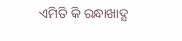ଏମିତି କି ରନ୍ଧାଖାଦ୍ଯ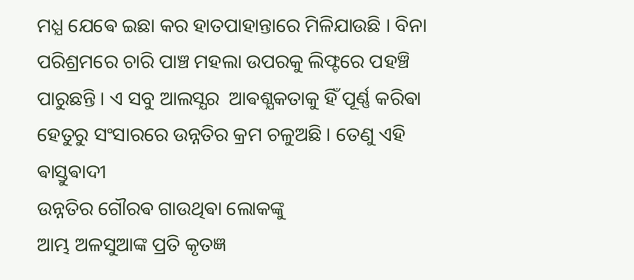ମଧ୍ଯ ଯେଵେ ଇଛା କର ହାତପାହାନ୍ତାରେ ମିଳିଯାଉଛି । ବିନା ପରିଶ୍ରମରେ ଚାରି ପାଞ୍ଚ ମହଲା ଉପରକୁ ଲିଫ୍ଟରେ ପହଞ୍ଚି ପାରୁଛନ୍ତି । ଏ ସବୁ ଆଲସ୍ଯର  ଆଵଶ୍ଯକତାକୁ ହିଁ ପୂର୍ଣ୍ଣ କରିଵା ହେତୁରୁ ସଂସାରରେ ଉନ୍ନତିର କ୍ରମ ଚଳୁଅଛି । ତେଣୁ ଏହି ଵାସ୍ତୁଵାଦୀ
ଉନ୍ନତିର ଗୌରଵ ଗାଉଥିଵା ଲୋକଙ୍କୁ
ଆମ୍ଭ ଅଳସୁଆଙ୍କ ପ୍ରତି କୃତଜ୍ଞ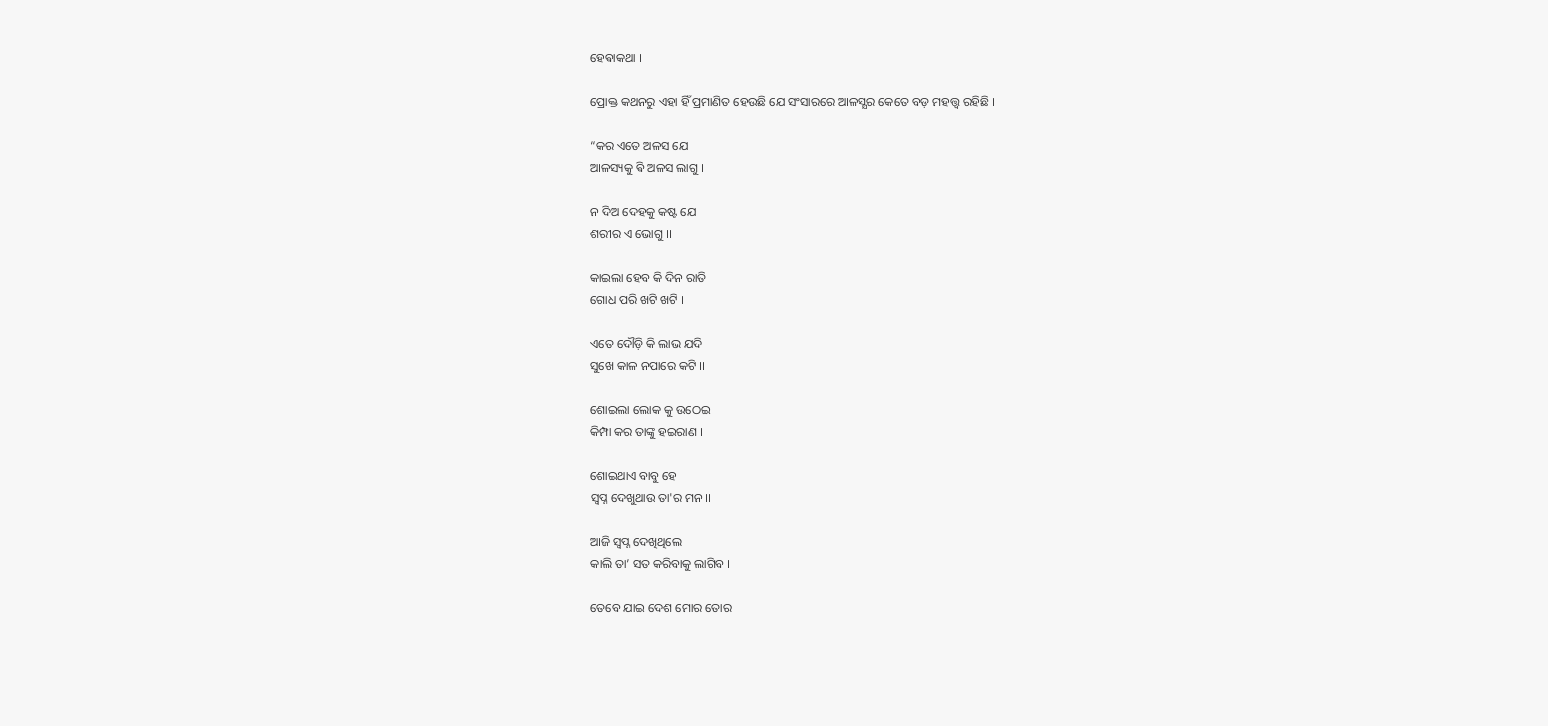ହେଵାକଥା ।

ପ୍ରୋକ୍ତ କଥନରୁ ଏହା ହିଁ ପ୍ରମାଣିତ ହେଉଛି ଯେ ସଂସାରରେ ଆଳସ୍ଯର କେତେ ବଡ଼ ମହତ୍ତ୍ଵ ରହିଛି ।

“କର ଏତେ ଅଳସ ଯେ
ଆଳସ୍ୟକୁ ଵି ଅଳସ ଲାଗୁ ।

ନ ଦିଅ ଦେହକୁ କଷ୍ଟ ଯେ
ଶରୀର ଏ ଭୋଗୁ ।।

କାଇଲା ହେବ କି ଦିନ ରାତି
ଗୋଧ ପରି ଖଟି ଖଟି ।

ଏତେ ଦୌଡ଼ି କି ଲାଭ ଯଦି
ସୁଖେ କାଳ ନପାରେ କଟି ।।

ଶୋଇଲା ଲୋକ କୁ ଉଠେଇ
କିମ୍ପା କର ତାଙ୍କୁ ହଇରାଣ ।

ଶୋଇଥାଏ ବାବୁ ହେ
ସ୍ଵପ୍ନ ଦେଖୁଥାଉ ତା'ର ମନ ।।

ଆଜି ସ୍ଵପ୍ନ ଦେଖିଥିଲେ
କାଲି ତା’ ସତ କରିବାକୁ ଲାଗିବ ।

ତେବେ ଯାଇ ଦେଶ ମୋର ତୋର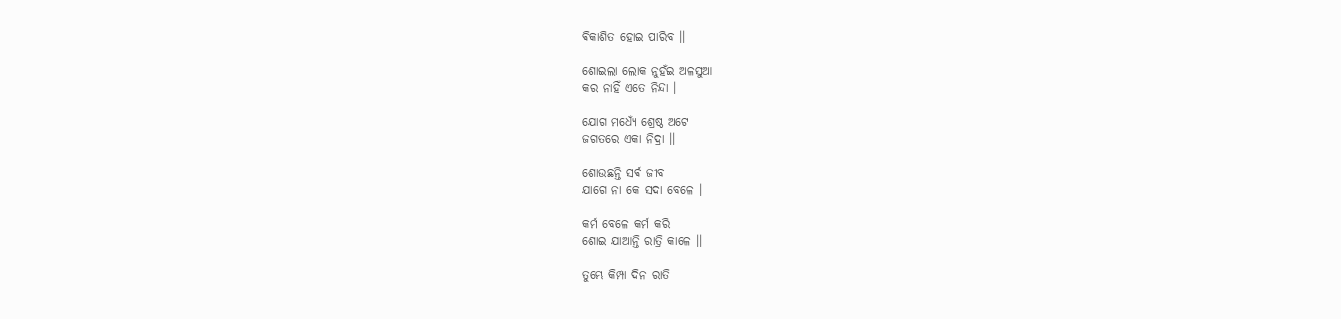ଵିକାଶିତ ହୋଇ ପାରିବ ।।

ଶୋଇଲା ଲୋକ ନୁହଁଇ ଅଳସୁଆ
କର ନାହିଁ ଏତେ ନିନ୍ଦା ।

ଯୋଗ ମଧ୍ୟେଁ ଶ୍ରେଷ୍ଠ ଅଟେ
ଜଗତରେ ଏକା ନିଦ୍ରା ।।

ଶୋଉଛନ୍ତି ସର୍ଵ ଜୀବ
ଯାଗେ ନା କେ ସଦା ବେଳେ ।

କର୍ମ ବେଳେ କର୍ମ କରି
ଶୋଇ ଯାଆନ୍ତି ରାତ୍ରି କାଳେ ।।

ତୁମ୍ଭେ କିମ୍ପା ଦିନ ରାତି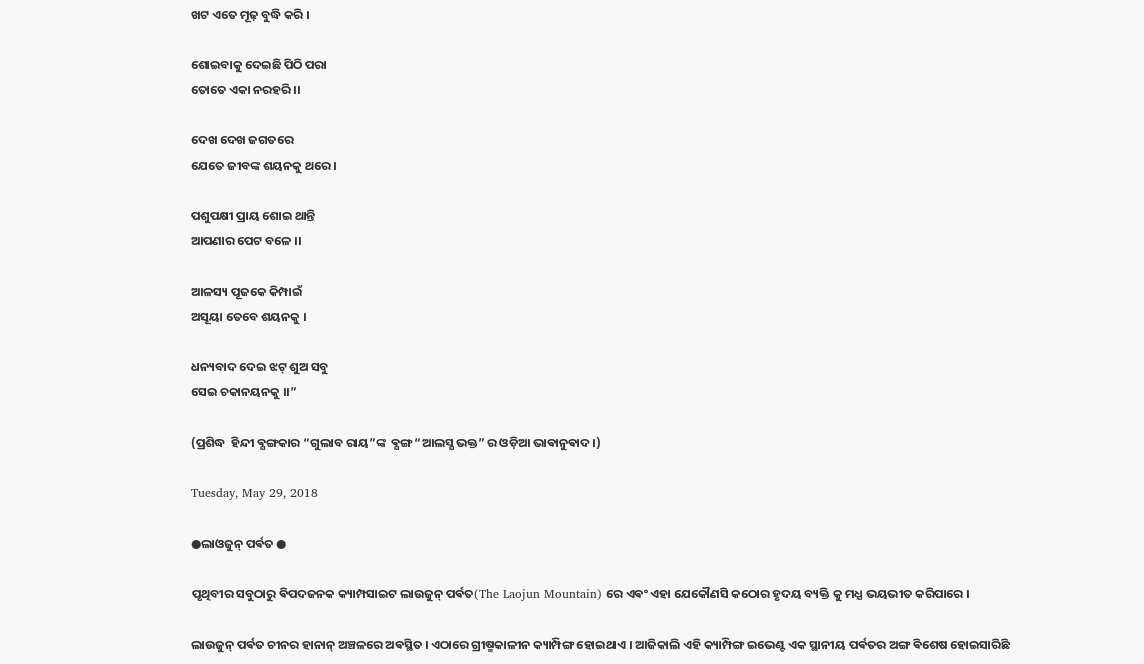ଖଟ ଏତେ ମୂଢ଼ ବୁଦ୍ଧି କରି ।

ଶୋଇବାକୁ ଦେଇଛି ପିଠି ପରା
ତୋତେ ଏକା ନରହରି ।।

ଦେଖ ଦେଖ ଜଗତରେ
ଯେତେ ଜୀବଙ୍କ ଶୟନକୁ ଥରେ ।

ପଶୁପକ୍ଷୀ ପ୍ରାୟ ଶୋଇ ଥାନ୍ତି
ଆପଣାର ପେଟ ବଳେ ।।

ଆଳସ୍ୟ ପୂଜକେ କିମ୍ପାଇଁ
ଅସୂୟା ତେବେ ଶୟନକୁ ।

ଧନ୍ୟବାଦ ଦେଇ ଝଟ୍ ଶୁଅ ସବୁ
ସେଇ ଚକାନୟନକୁ ।।”

(ପ୍ରଶିଦ୍ଧ  ହିନ୍ଦୀ ଵ୍ଯଙ୍ଗକାର “ଗୁଲାବ ରାୟ”ଙ୍କ  ଵ୍ଯଙ୍ଗ “ଆଲସ୍ଯ ଭକ୍ତ” ର ଓଡ଼ିଆ ଭାଵାନୁଵାଦ ।)

Tuesday, May 29, 2018

●ଲାଓଜୁନ୍ ପର୍ଵତ ●

ପୃଥିବୀର ସବୁଠାରୁ ଵିପଦଜନକ କ୍ୟାମ୍ପସାଇଟ ଲାଉଜୁନ୍ ପର୍ଵତ(The Laojun Mountain) ରେ ଏଵଂ ଏହା ଯେକୌଣସି କଠୋର ହୃଦୟ ବ୍ୟକ୍ତି କୁ ମଧ୍ଯ ଭୟଭୀତ କରିପାରେ ।

ଲାଉଜୁନ୍ ପର୍ଵତ ଚୀନର ହାନାନ୍ ଅଞ୍ଚଳରେ ଅଵସ୍ଥିତ । ଏଠାରେ ଗ୍ରୀଷ୍ମକାଳୀନ କ୍ୟାମ୍ପିଙ୍ଗ ହୋଇଥାଏ । ଆଜିକାଲି ଏହି କ୍ୟାମ୍ପିଙ୍ଗ ଇଭେଣ୍ଟ ଏକ ସ୍ଥାନୀୟ ପର୍ଵତର ଅଙ୍ଗ ଵିଶେଷ ହୋଇସାରିଛି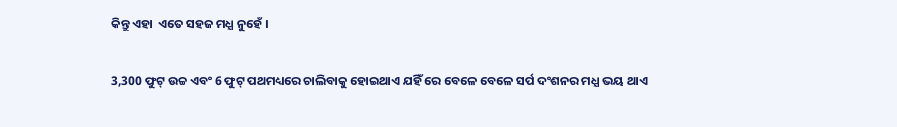କିନ୍ତୁ ଏହା  ଏତେ ସହଜ ମଧ୍ଯ ନୁହେଁ ।

3,300 ଫୁଟ୍ ଉଚ୍ଚ ଏବଂ 6 ଫୁଟ୍ ପଥମଧ୍ୟରେ ଚାଲିବାକୁ ହୋଇଥାଏ ଯହିଁ ରେ ବେଳେ ବେଳେ ସର୍ପ ଦଂଶନର ମଧ୍ଯ ଭୟ ଥାଏ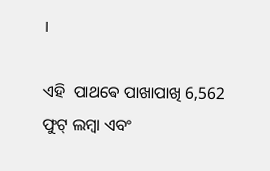।

ଏହି  ପାଥଵେ ପାଖାପାଖି 6,562 ଫୁଟ୍ ଲମ୍ଵା ଏବଂ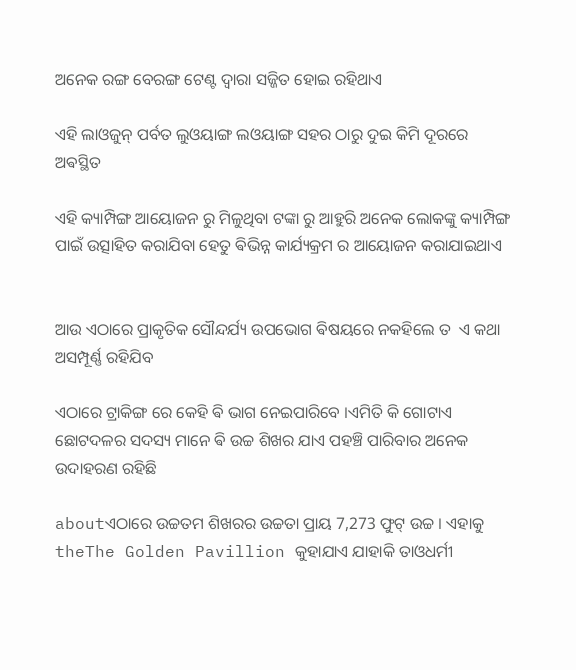ଅନେକ ରଙ୍ଗ ବେରଙ୍ଗ ଟେଣ୍ଟ ଦ୍ଵାରା ସଜ୍ଜିତ ହୋଇ ରହିଥାଏ

ଏହି ଲାଓଜୁନ୍ ପର୍ବତ ଲୁଓୟାଙ୍ଗ ଲଓୟାଙ୍ଗ ସହର ଠାରୁ ଦୁଇ କିମି ଦୂରରେ ଅଵସ୍ଥିତ

ଏହି କ୍ୟାମ୍ପିଙ୍ଗ ଆୟୋଜନ ରୁ ମିଳୁଥିବା ଟଙ୍କା ରୁ ଆହୁରି ଅନେକ ଲୋକଙ୍କୁ କ୍ୟାମ୍ପିଙ୍ଗ ପାଇଁ ଉତ୍ସାହିତ କରାଯିବା ହେତୁ ଵିଭିନ୍ନ କାର୍ଯ୍ୟକ୍ରମ ର ଆୟୋଜନ କରାଯାଇଥାଏ


ଆଉ ଏଠାରେ ପ୍ରାକୃତିକ ସୌନ୍ଦର୍ଯ୍ୟ ଉପଭୋଗ ଵିଷୟରେ ନକହିଲେ ତ  ଏ କଥା ଅସମ୍ପୂର୍ଣ୍ଣ ରହିଯିବ

ଏଠାରେ ଟ୍ରାକିଙ୍ଗ ରେ କେହି ଵି ଭାଗ ନେଇପାରିବେ ।ଏମିତି କି ଗୋଟାଏ ଛୋଟଦଳର ସଦସ୍ୟ ମାନେ ଵି ଉଚ୍ଚ ଶିଖର ଯାଏ ପହଞ୍ଚି ପାରିବାର ଅନେକ ଉଦାହରଣ ରହିଛି

aboutଏଠାରେ ଉଚ୍ଚତମ ଶିଖରର ଉଚ୍ଚତା ପ୍ରାୟ 7,273 ଫୁଟ୍ ଉଚ୍ଚ । ଏହାକୁ theThe Golden Pavillion କୁହାଯାଏ ଯାହାକି ତାଓଧର୍ମୀ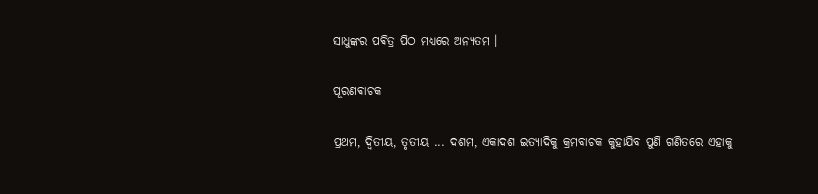ସାଧୁଙ୍କର ପଵିତ୍ର ପିଠ ମଧ୍ୟରେ ଅନ୍ୟତମ ।

ପୂରଣଵାଚକ

ପ୍ରଥମ, ଦ୍ବିତୀୟ, ତୃତୀୟ ... ଦଶମ, ଏକାଦଶ ଇତ୍ୟାଦିକୁ କ୍ରମବାଚକ କୁହାଯିବ ପୁଣି ଗଣିତରେ ଏହାକୁ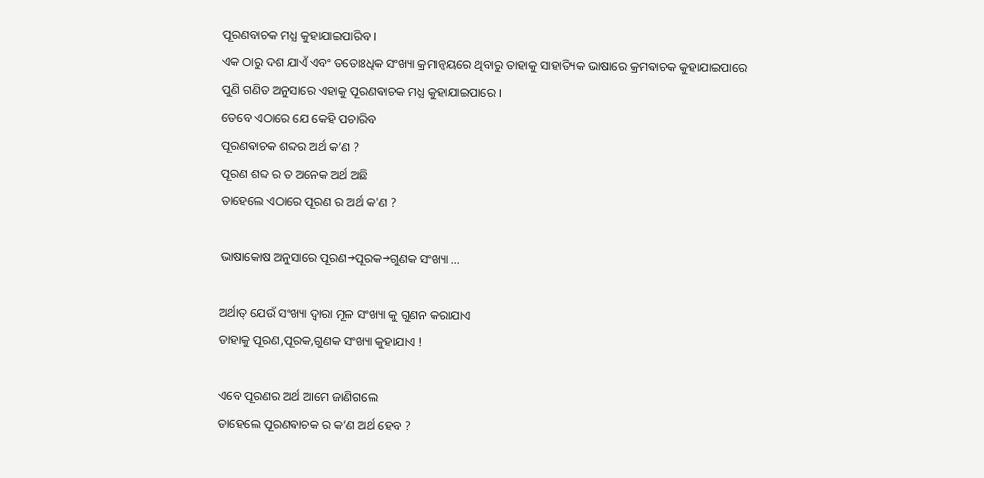ପୂରଣବାଚକ ମଧ୍ଯ କୁହାଯାଇପାରିବ ।
ଏକ ଠାରୁ ଦଶ ଯାଏଁ ଏବଂ ତତୋଃଧିକ ସଂଖ୍ୟା କ୍ରମାନ୍ଵୟରେ ଥିବାରୁ ତାହାକୁ ସାହାତ୍ୟିକ ଭାଷାରେ କ୍ରମଵାଚକ କୁହାଯାଇପାରେ
ପୁଣି ଗଣିତ ଅନୁସାରେ ଏହାକୁ ପୂରଣଵାଚକ ମଧ୍ଯ କୁହାଯାଇପାରେ ।
ତେବେ ଏଠାରେ ଯେ କେହି ପଚାରିବ
ପୂରଣଵାଚକ ଶବ୍ଦର ଅର୍ଥ କ’ଣ ?
ପୂରଣ ଶବ୍ଦ ର ତ ଅନେକ ଅର୍ଥ ଅଛି
ତାହେଲେ ଏଠାରେ ପୂରଣ ର ଅର୍ଥ କ'ଣ ?

ଭାଷାକୋଷ ଅନୁସାରେ ପୂରଣ→ପୂରକ→ଗୁଣକ ସଂଖ୍ୟା ...

ଅର୍ଥାତ୍ ଯେଉଁ ସଂଖ୍ୟା ଦ୍ଵାରା ମୂଳ ସଂଖ୍ୟା କୁ ଗୁଣନ କରାଯାଏ
ତାହାକୁ ପୂରଣ,ପୂରକ,ଗୁଣକ ସଂଖ୍ୟା କୁହାଯାଏ !

ଏବେ ପୂରଣର ଅର୍ଥ ଆମେ ଜାଣିଗଲେ
ତାହେଲେ ପୂରଣଵାଚକ ର କ’ଣ ଅର୍ଥ ହେବ ?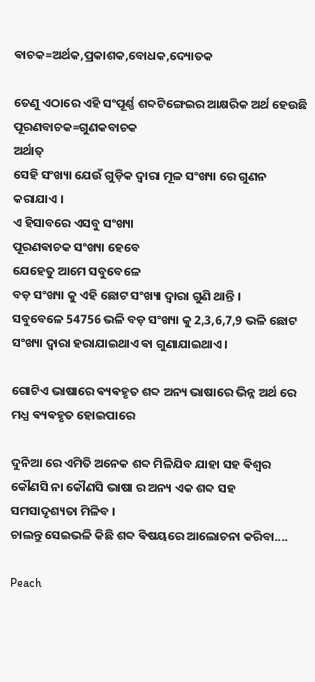ଵାଚକ=ଅର୍ଥକ,ପ୍ରକାଶକ,ବୋଧକ,ଦ୍ୟୋତକ

ତେଣୁ ଏଠାରେ ଏହି ସଂପୂର୍ଣ୍ଣ ଶବ୍ଦଟିଙ୍ଗେଇର ଆକ୍ଷରିକ ଅର୍ଥ ହେଉଛି
ପୂରଣବାଚକ=ଗୁଣକବାଚକ
ଅର୍ଥାତ୍
ସେହି ସଂଖ୍ୟା ଯେଉଁ ଗୁଡ଼ିକ ଦ୍ଵାରା ମୂଳ ସଂଖ୍ୟା ରେ ଗୁଣନ କରାଯାଏ ।
ଏ ହିସାବରେ ଏସବୁ ସଂଖ୍ୟା
ପୂରଣଵାଚକ ସଂଖ୍ୟା ହେବେ
ଯେହେତୁ ଆମେ ସବୁବେଳେ
ବଡ଼ ସଂଖ୍ୟା କୁ ଏହି ଛୋଟ ସଂଖ୍ୟା ଦ୍ଵାରା ଗୁଣି ଥାନ୍ତି ।
ସବୁବେଳେ 54756 ଭଳି ବଡ଼ ସଂଖ୍ୟା କୁ 2,3,6,7,9 ଭଳି ଛୋଟ ସଂଖ୍ୟା ଦ୍ଵାରା ହରାଯାଇଥାଏ ଵା ଗୁଣାଯାଇଥାଏ ।

ଗୋଟିଏ ଭାଷାରେ ଵ୍ୟଵହୃତ ଶବ୍ଦ ଅନ୍ୟ ଭାଷାରେ ଭିନ୍ନ ଅର୍ଥ ରେ ମଧ୍ଯ ଵ୍ୟଵହୃତ ହୋଇପାରେ

ଦୁନିଆ ରେ ଏମିତି ଅନେକ ଶବ୍ଦ ମିଳିଯିବ ଯାହା ସହ ଵିଶ୍ଵର କୌଣସି ନା କୌଣସି ଭାଷା ର ଅନ୍ୟ ଏକ ଶବ୍ଦ ସହ ସମସାଦୃଶ୍ୟତା ମିଳିବ ।
ଚାଲନ୍ତୁ ସେଇଭଳି କିଛି ଶବ୍ଦ ଵିଷୟରେ ଆଲୋଚନା କରିବା....

Peach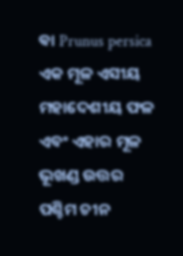ଵା Prunus persica ଏକ ମୂଳ ଏସୀୟ ମହାଦେଶୀୟ ଫଳ ଏବଂ ଏହାର ମୂଳ ଭୂଖଣ୍ଡ ଉତ୍ତର ପଶ୍ଚିମ ଚୀନ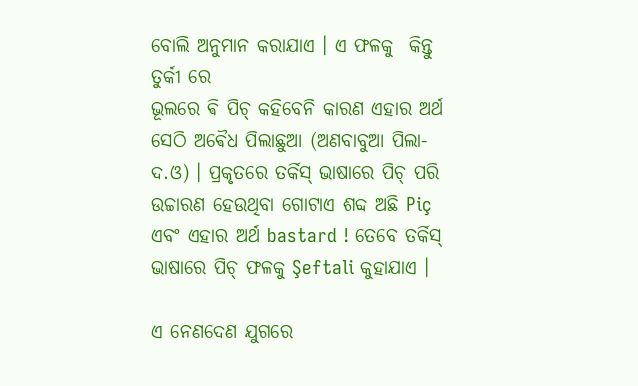ବୋଲି ଅନୁମାନ କରାଯାଏ । ଏ ଫଳକୁ  କିନ୍ତୁ ତୁର୍କୀ ରେ
ଭୂଲରେ ଵି ପିଚ୍ କହିବେନି କାରଣ ଏହାର ଅର୍ଥ ସେଠି ଅଵୈଧ ପିଲାଛୁଆ (ଅଣବାବୁଆ ପିଲା-ଦ.ଓ) । ପ୍ରକୃତରେ ତର୍କିସ୍ ଭାଷାରେ ପିଚ୍ ପରି ଉଚ୍ଚାରଣ ହେଉଥିବା ଗୋଟାଏ ଶବ୍ଦ ଅଛି Piç
ଏବଂ ଏହାର ଅର୍ଥ bastard ! ତେବେ ତର୍କିସ୍ ଭାଷାରେ ପିଚ୍ ଫଳକୁ Şeftali କୁହାଯାଏ ।

ଏ ନେଣଦେଣ ଯୁଗରେ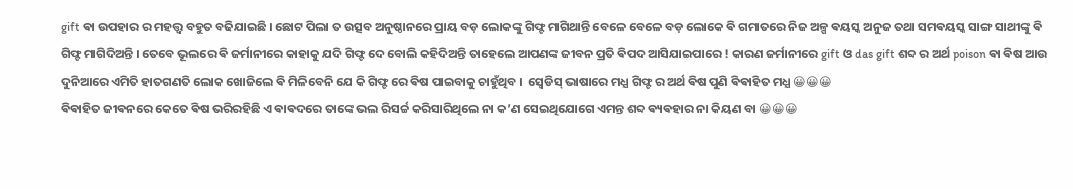gift ଵା ଉପହାର ର ମହତ୍ତ୍ୱ ବହୁତ ବଢିଯାଇଛି । ଛୋଟ ପିଲା ତ ଉତ୍ସବ ଅନୁଷ୍ଠାନରେ ପ୍ରାୟ ବଡ଼ ଲୋକଙ୍କୁ ଗିଫ୍ଟ ମାଗିଥାନ୍ତି ବେଳେ ବେଳେ ବଡ଼ ଲୋକେ ଵି ଗମାତରେ ନିଜ ଅଳ୍ପ ଵୟସ୍କ ଅନୁଜ ତଥା ସମଵୟସ୍କ ସାଙ୍ଗ ସାଥୀଙ୍କୁ ଵି  ଗିଫ୍ଟ ମାଗିଦିଅନ୍ତି । ତେବେ ଭୂଲରେ ଵି ଜର୍ମାନୀରେ କାହାକୁ ଯଦି ଗିଫ୍ଟ ଦେ ବୋଲି କହିଦିଅନ୍ତି ତାହେଲେ ଆପଣଙ୍କ ଜୀବନ ପ୍ରତି ଵିପଦ ଆସିଯାଇପାରେ ! କାରଣ ଜର୍ମାନୀରେ gift ଓ das gift ଶବ୍ଦ ର ଅର୍ଥ poison ଵା ଵିଷ ଆଉ ଦୁନିଆରେ ଏମିତି ହାତଗଣତି ଲୋକ ଖୋଜିଲେ ଵି ମିଳିବେନି ଯେ କି ଗିଫ୍ଟ ରେ ଵିଷ ପାଇବାକୁ ଚାହୁଁଥିବ ।  ସ୍ଵେଡିସ୍ ଭାଷାରେ ମଧ୍ଯ ଗିଫ୍ଟ ର ଅର୍ଥ ଵିଷ ପୁଣି ଵିଵାହିତ ମଧ୍ଯ 😀😀😀
ଵିଵାହିତ ଜୀଵନରେ କେତେ ଵିଷ ଭରିରହିଛି ଏ ଵାଵଦରେ ତାଙ୍କେ ଭଲ ରିସର୍ଚ୍ଚ କରିସାରିଥିଲେ ନା କ’ଣ ସେଇଥିଯୋଗେ ଏମନ୍ତ ଶବ୍ଦ ଵ୍ୟଵହାର ନା କିୟଣ ବା 😀😀😀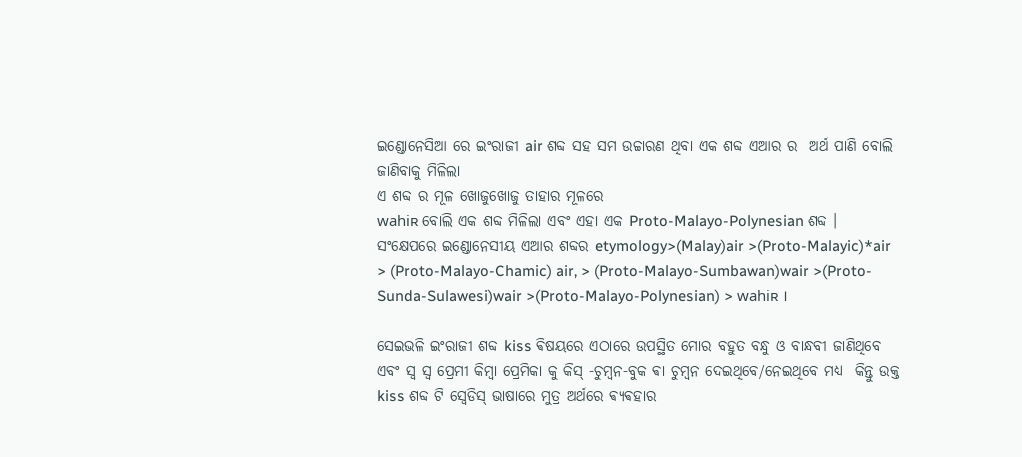ଇଣ୍ଡୋନେସିଆ ରେ ଇଂରାଜୀ air ଶବ୍ଦ ସହ ସମ ଉଚ୍ଚାରଣ ଥିବା ଏକ ଶବ୍ଦ ଏଆର ର  ଅର୍ଥ ପାଣି ବୋଲି ଜାଣିବାକୁ ମିଳିଲା
ଏ ଶବ୍ଦ ର ମୂଳ ଖୋଜୁଖୋଜୁ ତାହାର ମୂଳରେ
wahiʀ ବୋଲି ଏକ ଶବ୍ଦ ମିଳିଲା ଏବଂ ଏହା ଏକ Proto-Malayo-Polynesian ଶବ୍ଦ ।
ସଂକ୍ଷେପରେ ଇଣ୍ଡୋନେସୀୟ ଏଆର ଶବ୍ଦର etymology>(Malay)air >(Proto-Malayic)*air > (Proto-Malayo-Chamic) air, > (Proto-Malayo-Sumbawan)wair >(Proto-Sunda-Sulawesi)wair >(Proto-Malayo-Polynesian) > wahiʀ ।

ସେଇଭଳି ଇଂରାଜୀ ଶବ୍ଦ kiss ଵିଷୟରେ ଏଠାରେ ଉପସ୍ଥିତ ମୋର ବହୁତ ବନ୍ଧୁ ଓ ବାନ୍ଧବୀ ଜାଣିଥିବେ ଏବଂ ସ୍ଵ ସ୍ଵ ପ୍ରେମୀ କିମ୍ଵା ପ୍ରେମିକା କୁ କିସ୍ -ଚୁମ୍ଵନ-ବୁକ ଵା ଚୁମ୍ବନ ଦେଇଥିବେ/ନେଇଥିବେ ମଧ୍ଯ  କିନ୍ତୁ ଉକ୍ତ kiss ଶବ୍ଦ ଟି ସ୍ଵେଡିସ୍ ଭାଷାରେ ମୁତ୍ର ଅର୍ଥରେ ଵ୍ୟଵହାର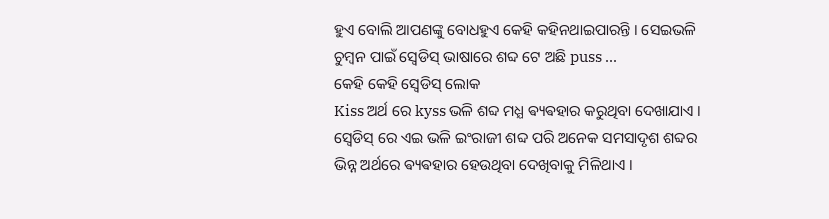ହୁଏ ବୋଲି ଆପଣଙ୍କୁ ବୋଧହୁଏ କେହି କହିନଥାଇପାରନ୍ତି । ସେଇଭଳି ଚୁମ୍ବନ ପାଇଁ ସ୍ଵେଡିସ୍ ଭାଷାରେ ଶବ୍ଦ ଟେ ଅଛି puss ...
କେହି କେହି ସ୍ଵେଡିସ୍ ଲୋକ
Kiss ଅର୍ଥ ରେ kyss ଭଳି ଶବ୍ଦ ମଧ୍ଯ ଵ୍ୟଵହାର କରୁଥିବା ଦେଖାଯାଏ । ସ୍ଵେଡିସ୍ ରେ ଏଇ ଭଳି ଇଂରାଜୀ ଶବ୍ଦ ପରି ଅନେକ ସମସାଦୃଶ ଶବ୍ଦର ଭିନ୍ନ ଅର୍ଥରେ ଵ୍ୟଵହାର ହେଉଥିବା ଦେଖିବାକୁ ମିଳିଥାଏ ।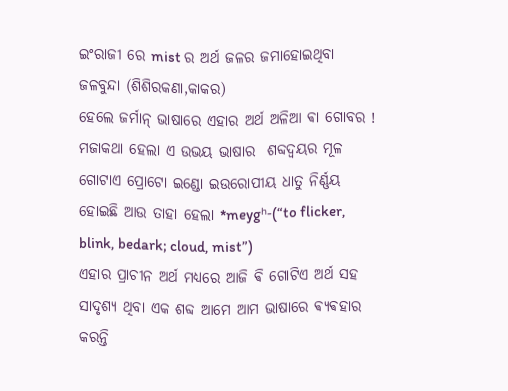ଇଂରାଜୀ ରେ mist ର ଅର୍ଥ ଜଳର ଜମାହୋଇଥିବା ଜଳବୁନ୍ଦା (ଶିଶିରକଣା,କାକର)
ହେଲେ ଜର୍ମାନ୍ ଭାଷାରେ ଏହାର ଅର୍ଥ ଅଳିଆ ଵା ଗୋବର ! ମଜାକଥା ହେଲା ଏ ଉଭୟ ଭାଷାର  ଶବ୍ଦଦ୍ଵୟର ମୂଳ ଗୋଟାଏ ପ୍ରୋଟୋ ଇଣ୍ଡୋ ଇଉରୋପୀୟ ଧାତୁ ନିର୍ଣ୍ଣୟ ହୋଇଛି ଆଉ ତାହା ହେଲା *meygʰ-(“to flicker, blink, bedark; cloud, mist”)
ଏହାର ପ୍ରାଚୀନ ଅର୍ଥ ମଧ୍ୟରେ ଆଜି ଵି ଗୋଟିଏ ଅର୍ଥ ସହ ସାଦୃଶ୍ୟ ଥିବା ଏକ ଶବ୍ଦ ଆମେ ଆମ ଭାଷାରେ ଵ୍ୟଵହାର କରନ୍ତି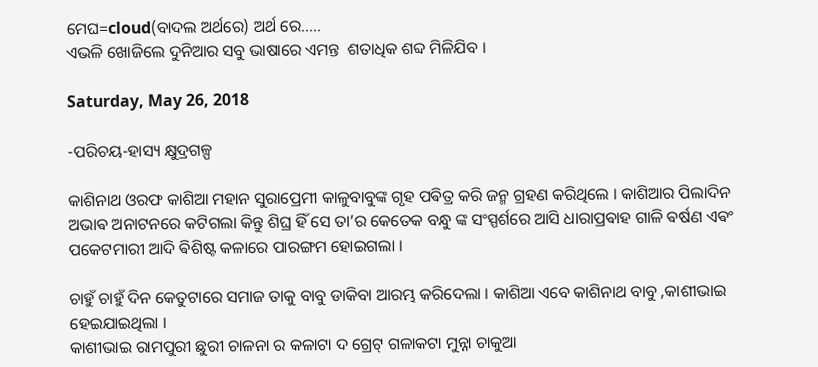ମେଘ=cloud(ବାଦଲ ଅର୍ଥରେ) ଅର୍ଥ ରେ.....
ଏଭଳି ଖୋଜିଲେ ଦୁନିଆର ସବୁ ଭାଷାରେ ଏମନ୍ତ  ଶତାଧିକ ଶବ୍ଦ ମିଳିଯିବ ।

Saturday, May 26, 2018

-ପରିଚୟ-ହାସ୍ୟ କ୍ଷୁଦ୍ରଗଳ୍ପ

କାଶିନାଥ ଓରଫ କାଶିଆ ମହାନ ସୁରାପ୍ରେମୀ କାଳୁବାବୁଙ୍କ ଗୃହ ପଵିତ୍ର କରି ଜନ୍ମ ଗ୍ରହଣ କରିଥିଲେ । କାଶିଆର ପିଲାଦିନ ଅଭାଵ ଅନାଟନରେ କଟିଗଲା କିନ୍ତୁ ଶିଘ୍ର ହିଁ ସେ ତା’ର କେତେକ ବନ୍ଧୁ ଙ୍କ ସଂସ୍ପର୍ଶରେ ଆସି ଧାରାପ୍ରଵାହ ଗାଳି ଵର୍ଷଣ ଏଵଂ ପକେଟମାରୀ ଆଦି ଵିଶିଷ୍ଟ କଳାରେ ପାରଙ୍ଗମ ହୋଇଗଲା ।

ଚାହୁଁ ଚାହୁଁ ଦିନ କେତୁଟାରେ ସମାଜ ତାକୁ ବାବୁ ଡାକିବା ଆରମ୍ଭ କରିଦେଲା । କାଶିଆ ଏବେ କାଶିନାଥ ବାବୁ ,କାଶୀଭାଇ ହେଇଯାଇଥିଲା ।
କାଶୀଭାଇ ରାମପୁରୀ ଛୁରୀ ଚାଳନା ର କଳାଟା ଦ ଗ୍ରେଟ୍ ଗଳାକଟା ମୁନ୍ନା ଚାକୁଆ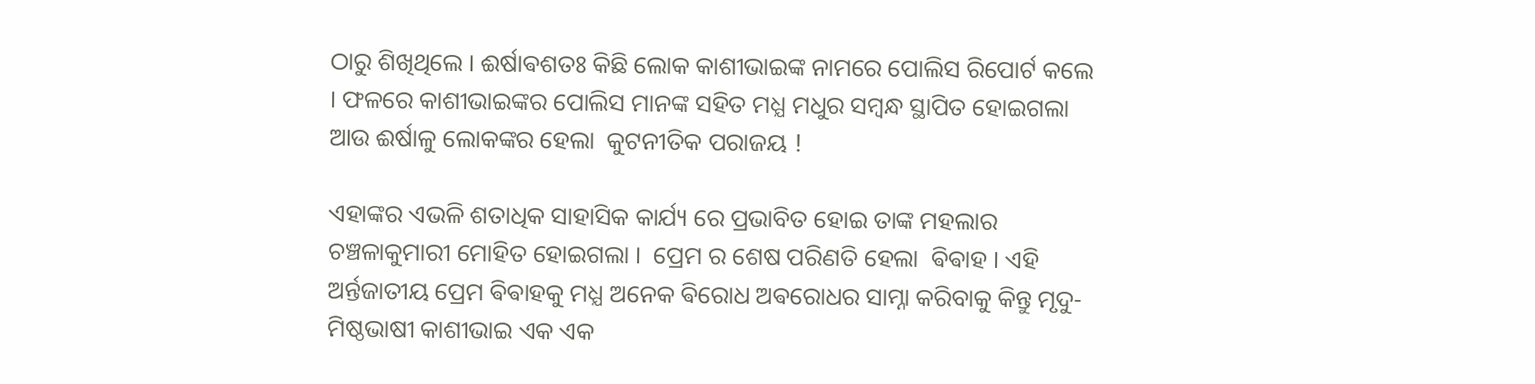ଠାରୁ ଶିଖିଥିଲେ । ଈର୍ଷାଵଶତଃ କିଛି ଲୋକ କାଶୀଭାଇଙ୍କ ନାମରେ ପୋଲିସ ରିପୋର୍ଟ କଲେ । ଫଳରେ କାଶୀଭାଇଙ୍କର ପୋଲିସ ମାନଙ୍କ ସହିତ ମଧ୍ଯ ମଧୁର ସମ୍ବନ୍ଧ ସ୍ଥାପିତ ହୋଇଗଲା ଆଉ ଈର୍ଷାଳୁ ଲୋକଙ୍କର ହେଲା  କୁଟନୀତିକ ପରାଜୟ !

ଏହାଙ୍କର ଏଭଳି ଶତାଧିକ ସାହାସିକ କାର୍ଯ୍ୟ ରେ ପ୍ରଭାବିତ ହୋଇ ତାଙ୍କ ମହଲାର ଚଞ୍ଚଳାକୁମାରୀ ମୋହିତ ହୋଇଗଲା ।  ପ୍ରେମ ର ଶେଷ ପରିଣତି ହେଲା  ଵିଵାହ । ଏହି ଅର୍ନ୍ତଜାତୀୟ ପ୍ରେମ ଵିଵାହକୁ ମଧ୍ଯ ଅନେକ ଵିରୋଧ ଅଵରୋଧର ସାମ୍ନା କରିବାକୁ କିନ୍ତୁ ମୃଦୁ-ମିଷ୍ଠଭାଷୀ କାଶୀଭାଇ ଏକ ଏକ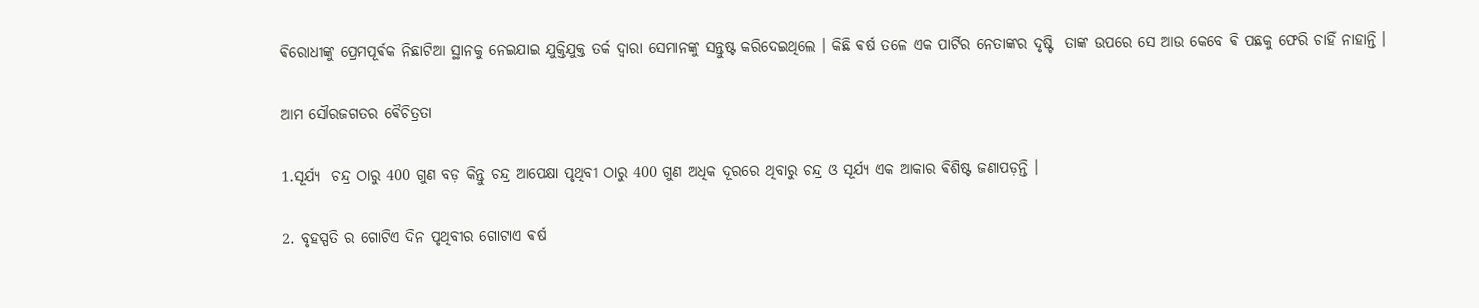ଵିରୋଧୀଙ୍କୁ ପ୍ରେମପୂର୍ଵକ ନିଛାଟିଆ ସ୍ଥାନକୁ ନେଇଯାଇ ଯୁକ୍ତିଯୁକ୍ତ ତର୍କ ଦ୍ଵାରା ସେମାନଙ୍କୁ ସନ୍ତୁଷ୍ଟ କରିଦେଇଥିଲେ । କିଛି ଵର୍ଷ ତଳେ ଏକ ପାର୍ଟିର ନେତାଙ୍କର ଦୃଷ୍ଟି  ତାଙ୍କ ଉପରେ ସେ ଆଉ କେବେ ଵି ପଛକୁ ଫେରି ଚାହିଁ ନାହାନ୍ତି ।

ଆମ ସୌରଜଗତର ଵୈଚିତ୍ରତା

1.ସୂର୍ଯ୍ୟ  ଚନ୍ଦ୍ର ଠାରୁ 400 ଗୁଣ ବଡ଼ କିନ୍ତୁ ଚନ୍ଦ୍ର ଆପେକ୍ଷା ପୃଥିବୀ ଠାରୁ 400 ଗୁଣ ଅଧିକ ଦୂରରେ ଥିବାରୁ ଚନ୍ଦ୍ର ଓ ସୂର୍ଯ୍ୟ ଏକ ଆକାର ଵିଶିଷ୍ଟ ଜଣାପଡ଼ନ୍ତି ।

2. ବୃହସ୍ପତି ର ଗୋଟିଏ ଦିନ ପୃଥିବୀର ଗୋଟାଏ ଵର୍ଷ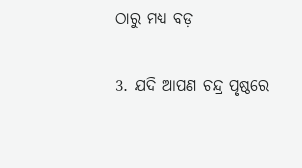ଠାରୁ ମଧ୍ୟ ବଡ଼

3. ଯଦି ଆପଣ ଚନ୍ଦ୍ର ପୃଷ୍ଠରେ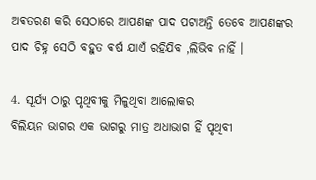ଅଵତରଣ କରି ସେଠାରେ ଆପଣଙ୍କ ପାଦ ପଟାଅନ୍ତି ତେବେ ଆପଣଙ୍କର ପାଦ ଚିହ୍ନ ସେଠି ବହୁତ ଵର୍ଷ ଯାଏଁ ରହିଯିବ ,ଲିଭିବ ନାହିଁ ।

4. ସୂର୍ଯ୍ୟ ଠାରୁ ପୃଥିବୀକୁ ମିଳୁଥିବା ଆଲୋକର
ବିଲିୟନ ଭାଗର ଏକ ଭାଗରୁ ମାତ୍ର ଅଧାଭାଗ ହିଁ ପୃଥିବୀ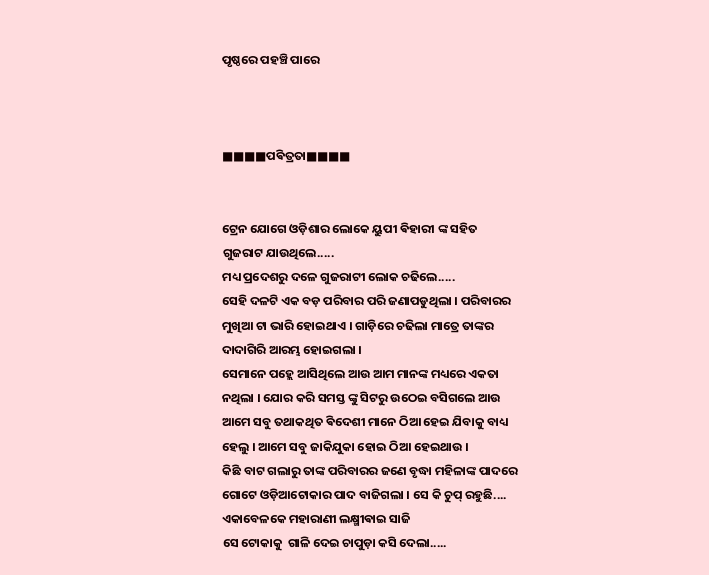ପୃଷ୍ଠରେ ପହଞ୍ଚି ପାରେ



■■■■ପଵିତ୍ରତା■■■■


ଟ୍ରେନ ଯୋଗେ ଓଡ଼ିଶାର ଲୋକେ ୟୁପୀ ଵିହାରୀ ଙ୍କ ସହିତ
ଗୁଜରାଟ ଯାଉଥିଲେ.....
ମଧ୍ୟ ପ୍ରଦେଶରୁ ଦଳେ ଗୁଜରାଟୀ ଲୋକ ଚଢିଲେ.....
ସେହି ଦଳଟି ଏକ ବଡ଼ ପରିବାର ପରି ଜଣାପଡୁଥିଲା । ପରିବାରର ମୁଖିଆ ଟା ଭାରି ହୋଇଥାଏ । ଗାଡ଼ିରେ ଚଢିଲା ମାତ୍ରେ ତାଙ୍କର ଦାଦାଗିରି ଆରମ୍ଭ ହୋଇଗଲା ।
ସେମାନେ ପହ୍ଲେ ଆସିଥିଲେ ଆଉ ଆମ ମାନଙ୍କ ମଧ୍ୟରେ ଏକତା ନଥିଲା । ଯୋର କରି ସମସ୍ତ ଙ୍କୁ ସିଟରୁ ଉଠେଇ ବସିଗଲେ ଆଉ ଆମେ ସବୁ ତଥାକଥିତ ଵିଦେଶୀ ମାନେ ଠିଆ ହେଇ ଯିବାକୁ ବାଧ୍ୟ ହେଲୁ । ଆମେ ସବୁ ଜାକିଯୁକା ହୋଇ ଠିଆ ହେଇଥାଉ ।
କିଛି ବାଟ ଗଲାରୁ ତାଙ୍କ ପରିବାରର ଜଣେ ବୃଦ୍ଧା ମହିଳାଙ୍କ ପାଦରେ ଗୋଟେ ଓଡ଼ିଆଟୋକାର ପାଦ ବାଜିଗଲା । ସେ କି ଚୁପ୍ ରହୁଛି....
ଏକାବେଳକେ ମହାରାଣୀ ଲକ୍ଷ୍ମୀଵାଇ ସାଜି
ସେ ଟୋକାକୁ  ଗାଳି ଦେଇ ଚାପୁଡ଼ା କସି ଦେଲା.....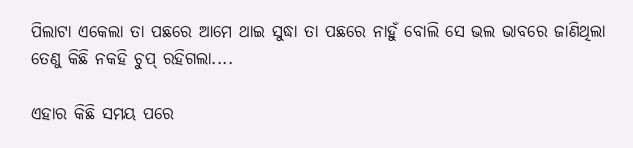ପିଲାଟା ଏକେଲା ତା ପଛରେ ଆମେ ଥାଇ ସୁଦ୍ଧା ତା ପଛରେ ନାହୁଁ ବୋଲି ସେ ଭଲ ଭାବରେ ଜାଣିଥିଲା
ତେଣୁ କିଛି ନକହି ଚୁପ୍ ରହିଗଲା....

ଏହାର କିଛି ସମୟ ପରେ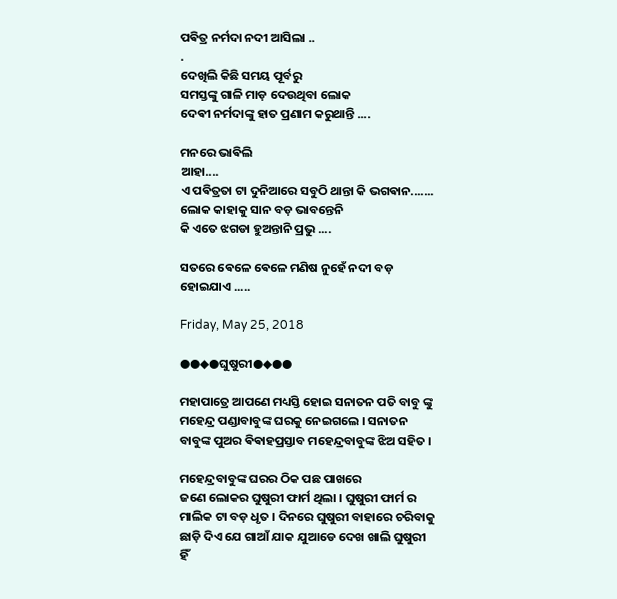ପଵିତ୍ର ନର୍ମଦା ନଦୀ ଆସିଲା ..
.
ଦେଖିଲି କିଛି ସମୟ ପୂର୍ବରୁ
ସମସ୍ତଙ୍କୁ ଗାଳି ମାଡ଼ ଦେଉଥିବା ଲୋକ
ଦେଵୀ ନର୍ମଦାଙ୍କୁ ହାତ ପ୍ରଣାମ କରୁଥାନ୍ତି ....

ମନରେ ଭାଵିଲି
ଆହା....
ଏ ପଵିତ୍ରତା ଟା ଦୁନିଆରେ ସବୁଠି ଥାନ୍ତା କି ଭଗଵାନ.......
ଲୋକ କାହାକୁ ସାନ ବଡ଼ ଭାବନ୍ତେନି
କି ଏତେ ଝଗଡା ହୁଅନ୍ତାନି ପ୍ରଭୁ ....

ସତରେ ଵେଳେ ଵେଳେ ମଣିଷ ନୁହେଁ ନଦୀ ବଡ଼ ହୋଇଯାଏ .....

Friday, May 25, 2018

●●◆●ଘୁଷୁରୀ●◆●●

ମହାପାତ୍ରେ ଆପଣେ ମଧ୍ୟସ୍ତି ହୋଇ ସନାତନ ପତି ବାବୁ ଙ୍କୁ ମହେନ୍ଦ୍ର ପଣ୍ଡାବାବୁଙ୍କ ଘରକୁ ନେଇଗଲେ । ସନାତନ ବାବୁଙ୍କ ପୁଅର ଵିଵାହପ୍ରସ୍ତାବ ମହେନ୍ଦ୍ରବାବୁଙ୍କ ଝିଅ ସହିତ ।

ମହେନ୍ଦ୍ରବାବୁଙ୍କ ଘରର ଠିକ ପଛ ପାଖରେ
ଜଣେ ଲୋକର ଘୁଷୁରୀ ଫାର୍ମ ଥିଲା । ଘୁଷୁରୀ ଫାର୍ମ ର ମାଲିକ ଟା ବଡ଼ ଧୃତ । ଦିନରେ ଘୁଷୁରୀ ବାହାରେ ଚରିବାକୁ ଛାଡ଼ି ଦିଏ ଯେ ଗାଆଁ ଯାକ ଯୁଆଡେ ଦେଖ ଖାଲି ଘୁଷୁରୀ ହିଁ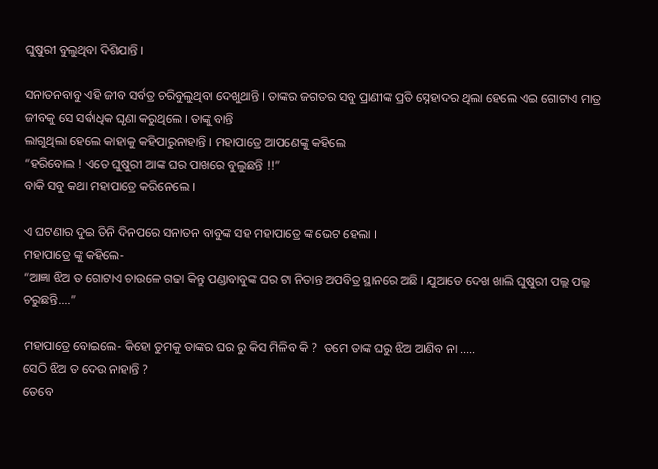ଘୁଷୁରୀ ବୁଲୁଥିବା ଦିଶିଯାନ୍ତି ।

ସନାତନବାବୁ ଏହି ଜୀବ ସର୍ବତ୍ର ଚରିବୁଲୁଥିବା ଦେଖୁଥାନ୍ତି । ତାଙ୍କର ଜଗତର ସବୁ ପ୍ରାଣୀଙ୍କ ପ୍ରତି ସ୍ନେହାଦର ଥିଲା ହେଲେ ଏଇ ଗୋଟାଏ ମାତ୍ର ଜୀବକୁ ସେ ସର୍ଵାଧିକ ଘୃଣା କରୁଥିଲେ । ତାଙ୍କୁ ବାନ୍ତି
ଲାଗୁଥିଲା ହେଲେ କାହାକୁ କହିପାରୁନାହାନ୍ତି । ମହାପାତ୍ରେ ଆପଣେଙ୍କୁ କହିଲେ
“ହରିବୋଲ ! ଏତେ ଘୁଷୁରୀ ଆଙ୍କ ଘର ପାଖରେ ବୁଲୁଛନ୍ତି !!”
ବାକି ସବୁ କଥା ମହାପାତ୍ରେ କରିନେଲେ ।

ଏ ଘଟଣାର ଦୁଇ ତିନି ଦିନପରେ ସନାତନ ବାବୁଙ୍କ ସହ ମହାପାତ୍ରେ ଙ୍କ ଭେଟ ହେଲା ।
ମହାପାତ୍ରେ ଙ୍କୁ କହିଲେ-
“ଆଜ୍ଞା ଝିଅ ତ ଗୋଟାଏ ଚାଉଳେ ଗଢା କିନ୍ତୁ ପଣ୍ଡାବାବୁଙ୍କ ଘର ଟା ନିତାନ୍ତ ଅପବିତ୍ର ସ୍ଥାନରେ ଅଛି । ଯୁଆଡେ ଦେଖ ଖାଲି ଘୁଷୁରୀ ପଲ୍ଲ ପଲ୍ଲ ଚରୁଛନ୍ତି....”

ମହାପାତ୍ରେ ବୋଇଲେ- କିହୋ ତୁମକୁ ତାଙ୍କର ଘର ରୁ କିସ ମିଳିବ କି ?  ତମେ ତାଙ୍କ ଘରୁ ଝିଅ ଆଣିବ ନା .....
ସେଠି ଝିଅ ତ ଦେଉ ନାହାନ୍ତି ?
ତେବେ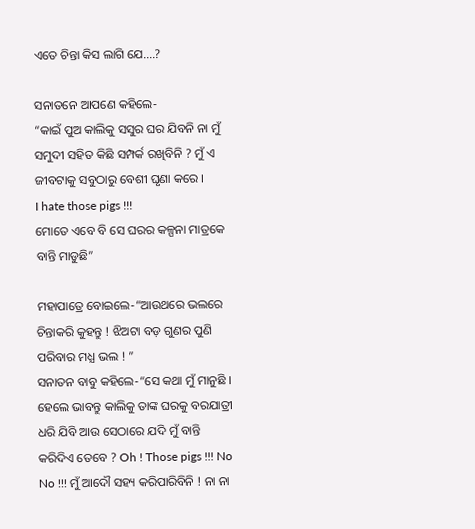ଏତେ ଚିନ୍ତା କିସ ଲାଗି ଯେ....?

ସନାତନେ ଆପଣେ କହିଲେ-
“କାଇଁ ପୁଅ କାଲିକୁ ସସୁର ଘର ଯିବନି ନା ମୁଁ ସମୁଦୀ ସହିତ କିଛି ସମ୍ପର୍କ ରଖିବିନି ? ମୁଁ ଏ ଜୀବଟାକୁ ସବୁଠାରୁ ବେଶୀ ଘୃଣା କରେ ।
I hate those pigs !!!
ମୋତେ ଏବେ ବି ସେ ଘରର କଳ୍ପନା ମାତ୍ରକେ ବାନ୍ତି ମାଡୁଛି”

ମହାପାତ୍ରେ ବୋଇଲେ-“ଆଉଥରେ ଭଲରେ ଚିନ୍ତାକରି କୁହନ୍ତୁ ! ଝିଅଟା ବଡ଼ ଗୁଣର ପୁଣି ପରିବାର ମଧ୍ଯ ଭଲ ! ”
ସନାତନ ବାବୁ କହିଲେ-“ସେ କଥା ମୁଁ ମାନୁଛି । ହେଲେ ଭାବନ୍ତୁ କାଲିକୁ ତାଙ୍କ ଘରକୁ ବରଯାତ୍ରୀ ଧରି ଯିବି ଆଉ ସେଠାରେ ଯଦି ମୁଁ ବାନ୍ତି କରିଦିଏ ତେବେ ? Oh ! Those pigs !!! No No !!! ମୁଁ ଆଦୌ ସହ୍ୟ କରିପାରିବିନି ! ନା ନା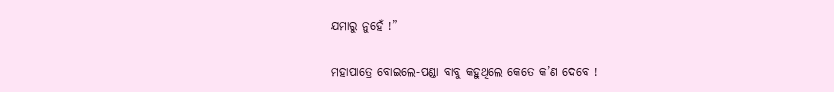ଯମାରୁ ନୁହେଁ !”

ମହାପାତ୍ରେ ବୋଇଲେ-ପଣ୍ଡା ବାବୁ କହୁଥିଲେ କେତେ କ’ଣ ଦେବେ !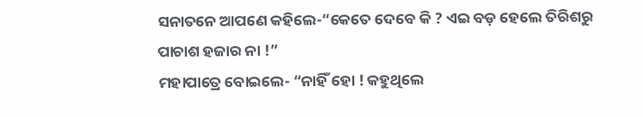ସନାତନେ ଆପଣେ କହିଲେ-“କେତେ ଦେବେ କି ? ଏଇ ବଡ଼ ହେଲେ ତିରିଶରୁ ପାଚାଶ ହଜାର ନା !”
ମହାପାତ୍ରେ ବୋଇଲେ- “ନାହିଁ ହୋ ! କହୁଥିଲେ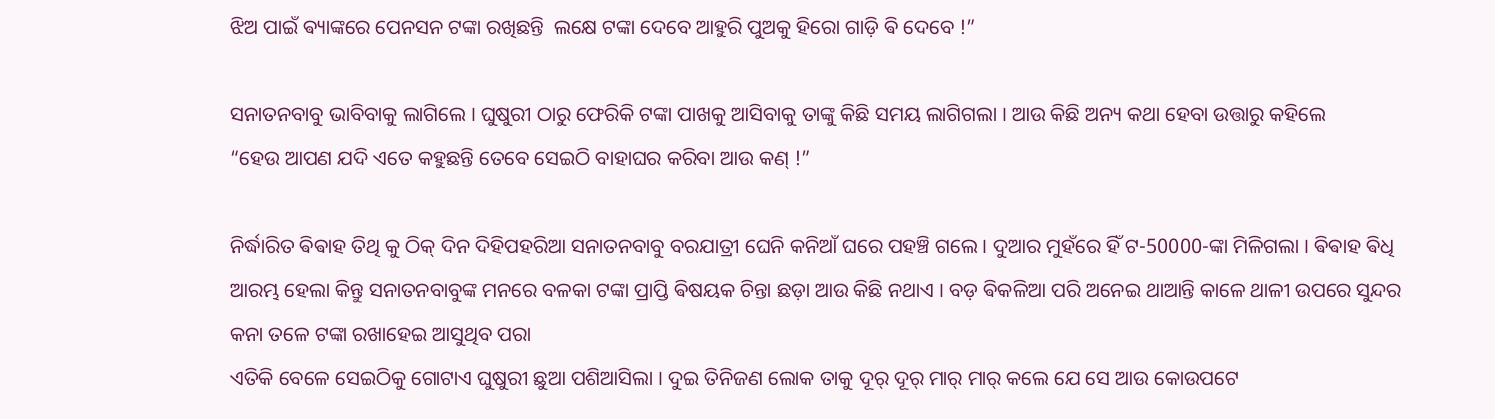ଝିଅ ପାଇଁ ଵ୍ୟାଙ୍କରେ ପେନସନ ଟଙ୍କା ରଖିଛନ୍ତି  ଲକ୍ଷେ ଟଙ୍କା ଦେବେ ଆହୁରି ପୁଅକୁ ହିରୋ ଗାଡ଼ି ଵି ଦେବେ !”

ସନାତନବାବୁ ଭାବିବାକୁ ଲାଗିଲେ । ଘୁଷୁରୀ ଠାରୁ ଫେରିକି ଟଙ୍କା ପାଖକୁ ଆସିବାକୁ ତାଙ୍କୁ କିଛି ସମୟ ଲାଗିଗଲା । ଆଉ କିଛି ଅନ୍ୟ କଥା ହେବା ଉତ୍ତାରୁ କହିଲେ
“ହେଉ ଆପଣ ଯଦି ଏତେ କହୁଛନ୍ତି ତେବେ ସେଇଠି ବାହାଘର କରିବା ଆଉ କଣ୍ !”

ନିର୍ଦ୍ଧାରିତ ଵିଵାହ ତିଥି କୁ ଠିକ୍ ଦିନ ଦିହିପହରିଆ ସନାତନବାବୁ ବରଯାତ୍ରୀ ଘେନି କନିଆଁ ଘରେ ପହଞ୍ଚି ଗଲେ । ଦୁଆର ମୁହଁରେ ହିଁ ଟ-50000-ଙ୍କା ମିଳିଗଲା । ଵିଵାହ ଵିଧି ଆରମ୍ଭ ହେଲା କିନ୍ତୁ ସନାତନବାବୁଙ୍କ ମନରେ ବଳକା ଟଙ୍କା ପ୍ରାପ୍ତି ଵିଷୟକ ଚିନ୍ତା ଛଡ଼ା ଆଉ କିଛି ନଥାଏ । ବଡ଼ ଵିକଳିଆ ପରି ଅନେଇ ଥାଆନ୍ତି କାଳେ ଥାଳୀ ଉପରେ ସୁନ୍ଦର କନା ତଳେ ଟଙ୍କା ରଖାହେଇ ଆସୁଥିବ ପରା
ଏତିକି ବେଳେ ସେଇଠିକୁ ଗୋଟାଏ ଘୁଷୁରୀ ଛୁଆ ପଶିଆସିଲା । ଦୁଇ ତିନିଜଣ ଲୋକ ତାକୁ ଦୂର୍ ଦୂର୍ ମାର୍ ମାର୍ କଲେ ଯେ ସେ ଆଉ କୋଉପଟେ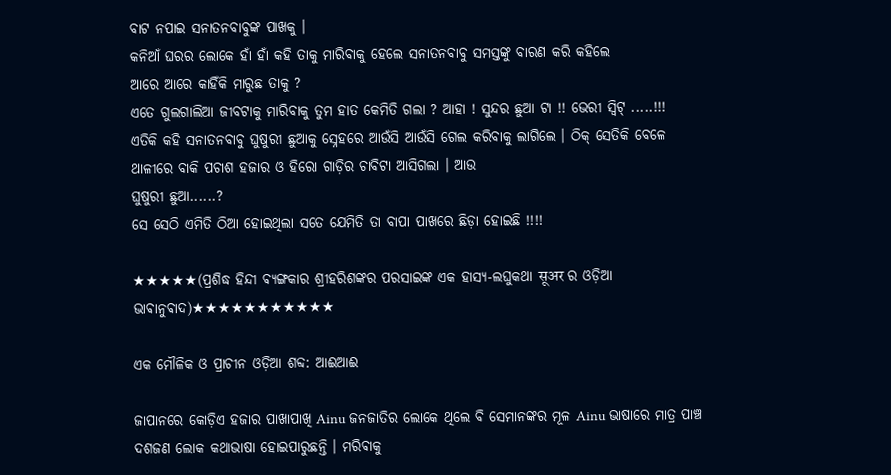ବାଟ ନପାଇ ସନାତନବାବୁଙ୍କ ପାଖକୁ ।
କନିଆଁ ଘରର ଲୋକେ ହାଁ ହାଁ କହି ତାକୁ ମାରିବାକୁ ହେଲେ ସନାତନବାବୁ ସମସ୍ତଙ୍କୁ ବାରଣ କରି କହିଲେ
ଆରେ ଆରେ କାହିଁକି ମାରୁଛ ତାକୁ ?
ଏତେ ଗୁଲଗାଲିଆ ଜୀବଟାକୁ ମାରିବାକୁ ତୁମ ହାତ କେମିତି ଗଲା ? ଆହା ! ସୁନ୍ଦର ଛୁଆ ଟା !! ଭେରୀ ସ୍ଵିଟ୍ .....!!!
ଏତିକି କହି ସନାତନବାବୁ ଘୁଷୁରୀ ଛୁଆକୁ ସ୍ନେହରେ ଆଉଁସି ଆଉଁସି ଗେଲ କରିବାକୁ ଲାଗିଲେ । ଠିକ୍ ସେତିକି ବେଳେ ଥାଳୀରେ ବାକି ପଚାଶ ହଜାର ଓ ହିରୋ ଗାଡ଼ିର ଚାବିଟା ଆସିଗଲା । ଆଉ
ଘୁଷୁରୀ ଛୁଆ......?
ସେ ସେଠି ଏମିତି ଠିଆ ହୋଇଥିଲା ସତେ ଯେମିତି ତା ବାପା ପାଖରେ ଛିଡ଼ା ହୋଇଛି !!!!

★★★★★(ପ୍ରଶିଦ୍ଧ ହିନ୍ଦୀ ଵ୍ୟଙ୍ଗକାର ଶ୍ରୀହରିଶଙ୍କର ପରସାଇଙ୍କ ଏକ ହାସ୍ୟ-ଲଘୁକଥା सूअर ର ଓଡ଼ିଆ
ଭାଵାନୁଵାଦ)★★★★★★★★★★★

ଏକ ମୌଳିକ ଓ ପ୍ରାଚୀନ ଓଡ଼ିଆ ଶବ୍ଦ: ଆଈଆଈ

ଜାପାନରେ କୋଡ଼ିଏ ହଜାର ପାଖାପାଖି Ainu ଜନଜାତିର ଲୋକେ ଥିଲେ ବି ସେମାନଙ୍କର ମୂଳ Ainu ଭାଷାରେ ମାତ୍ର ପାଞ୍ଚ ଦଶଜଣ ଲୋକ କଥାଭାଷା ହୋଇପାରୁଛନ୍ତି । ମରିଵାକୁ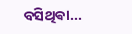ବସିଥିଵା...